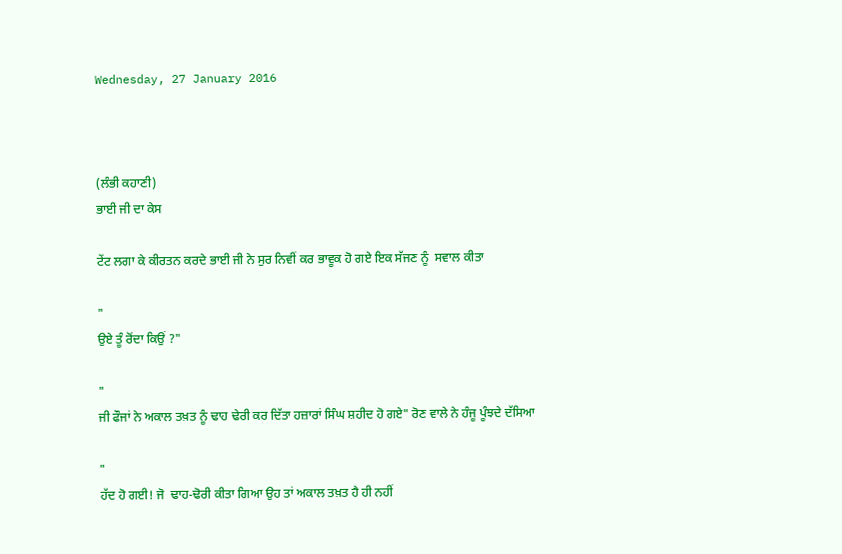Wednesday, 27 January 2016



(ਲੰਭੀ ਕਹਾਣੀ)
ਭਾਈ ਜੀ ਦਾ ਕੇਸ

ਟੇਂਟ ਲਗਾ ਕੇ ਕੀਰਤਨ ਕਰਦੇ ਭਾਈ ਜੀ ਨੇ ਸੁਰ ਨਿਵੀਂ ਕਰ ਭਾਵੂਕ ਹੋ ਗਏ ਇਕ ਸੱਜਣ ਨੂੰ  ਸਵਾਲ ਕੀਤਾ

"
ਉਏ ਤੂੰ ਰੋਂਦਾ ਕਿਉਂ ?"

"
ਜੀ ਫੌਜਾਂ ਨੇ ਅਕਾਲ ਤਖ਼ਤ ਨੂੰ ਢਾਹ ਢੇਰੀ ਕਰ ਦਿੱਤਾ ਹਜ਼ਾਰਾਂ ਸਿੰਘ ਸ਼ਹੀਦ ਹੋ ਗਏ" ਰੋਣ ਵਾਲੇ ਨੇ ਹੰਜੂ ਪੂੰਝਦੇ ਦੱਸਿਆ

"
ਹੱਦ ਹੋ ਗਈ! ਜੋ  ਢਾਹ-ਢੋਰੀ ਕੀਤਾ ਗਿਆ ਉਹ ਤਾਂ ਅਕਾਲ ਤਖ਼ਤ ਹੈ ਹੀ ਨਹੀਂ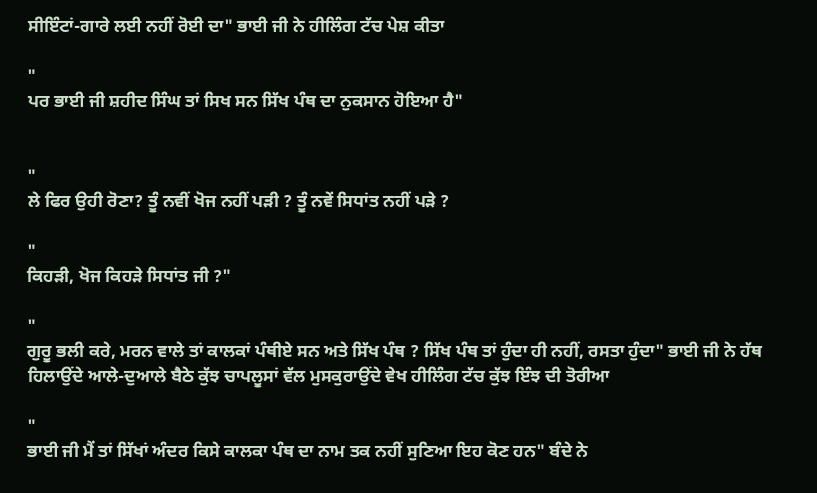ਸੀਇੰਟਾਂ-ਗਾਰੇ ਲਈ ਨਹੀਂ ਰੋਈ ਦਾ" ਭਾਈ ਜੀ ਨੇ ਹੀਲਿੰਗ ਟੱਚ ਪੇਸ਼ ਕੀਤਾ

"
ਪਰ ਭਾਈ ਜੀ ਸ਼ਹੀਦ ਸਿੰਘ ਤਾਂ ਸਿਖ ਸਨ ਸਿੱਖ ਪੰਥ ਦਾ ਨੁਕਸਾਨ ਹੋਇਆ ਹੈ"


"
ਲੇ ਫਿਰ ਉਹੀ ਰੋਣਾ? ਤੂੰ ਨਵੀਂ ਖੋਜ ਨਹੀਂ ਪੜੀ ? ਤੂੰ ਨਵੇਂ ਸਿਧਾਂਤ ਨਹੀਂ ਪੜੇ ?

"
ਕਿਹੜੀ, ਖੋਜ ਕਿਹੜੇ ਸਿਧਾਂਤ ਜੀ ?"

"
ਗੁਰੂ ਭਲੀ ਕਰੇ, ਮਰਨ ਵਾਲੇ ਤਾਂ ਕਾਲਕਾਂ ਪੰਥੀਏ ਸਨ ਅਤੇ ਸਿੱਖ ਪੰਥ ? ਸਿੱਖ ਪੰਥ ਤਾਂ ਹੁੰਦਾ ਹੀ ਨਹੀਂ, ਰਸਤਾ ਹੁੰਦਾ" ਭਾਈ ਜੀ ਨੇ ਹੱਥ ਹਿਲਾਉਂਦੇ ਆਲੇ-ਦੁਆਲੇ ਬੈਠੇ ਕੁੱਝ ਚਾਪਲੂਸਾਂ ਵੱਲ ਮੁਸਕੁਰਾਉਂਦੇ ਵੇਖ ਹੀਲਿੰਗ ਟੱਚ ਕੁੱਝ ਇੰਝ ਦੀ ਤੋਰੀਆ

"
ਭਾਈ ਜੀ ਮੈਂ ਤਾਂ ਸਿੱਖਾਂ ਅੰਦਰ ਕਿਸੇ ਕਾਲਕਾ ਪੰਥ ਦਾ ਨਾਮ ਤਕ ਨਹੀਂ ਸੁਣਿਆ ਇਹ ਕੋਣ ਹਨ" ਬੰਦੇ ਨੇ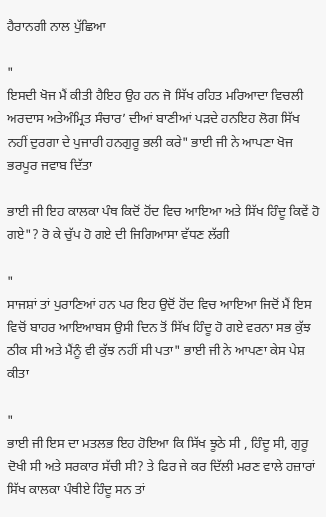ਹੈਰਾਨਗੀ ਨਾਲ ਪੁੱਛਿਆ

"
ਇਸਦੀ ਖੋਜ ਮੈਂ ਕੀਤੀ ਹੈਇਹ ਉਹ ਹਨ ਜੋ ਸਿੱਖ ਰਹਿਤ ਮਰਿਆਦਾ ਵਿਚਲੀ ਅਰਦਾਸ ਅਤੇਅੰਮ੍ਰਿਤ ਸੰਚਾਰ’ ਦੀਆਂ ਬਾਣੀਆਂ ਪੜਦੇ ਹਨਇਹ ਲੋਗ ਸਿੱਖ ਨਹੀਂ ਦੁਰਗਾ ਦੇ ਪੁਜਾਰੀ ਹਨਗੁਰੂ ਭਲੀ ਕਰੇ" ਭਾਈ ਜੀ ਨੇ ਆਪਣਾ ਖੋਜ ਭਰਪੂਰ ਜਵਾਬ ਦਿੱਤਾ

ਭਾਈ ਜੀ ਇਹ ਕਾਲਕਾ ਪੰਥ ਕਿਦੋਂ ਹੋਂਦ ਵਿਚ ਆਇਆ ਅਤੇ ਸਿੱਖ ਹਿੰਦੂ ਕਿਵੇਂ ਹੋ ਗਏ"? ਰੋ ਕੇ ਚੁੱਪ ਹੋ ਗਏ ਦੀ ਜਿਗਿਆਸਾ ਵੱਧਣ ਲੱਗੀ

"
ਸਾਜਸ਼ਾਂ ਤਾਂ ਪੁਰਾਣਿਆਂ ਹਨ ਪਰ ਇਹ ਉਦੋਂ ਹੋਂਦ ਵਿਚ ਆਇਆ ਜਿਦੋਂ ਮੈਂ ਇਸ ਵਿਚੋਂ ਬਾਹਰ ਆਇਆਬਸ ਉਸੀ ਦਿਨ ਤੋਂ ਸਿੱਖ ਹਿੰਦੂ ਹੋ ਗਏ ਵਰਨਾ ਸਭ ਕੁੱਝ ਠੀਕ ਸੀ ਅਤੇ ਮੈਂਨੂੰ ਵੀ ਕੁੱਝ ਨਹੀਂ ਸੀ ਪਤਾ" ਭਾਈ ਜੀ ਨੇ ਆਪਣਾ ਕੇਸ ਪੇਸ਼ ਕੀਤਾ

"
ਭਾਈ ਜੀ ਇਸ ਦਾ ਮਤਲਭ ਇਹ ਹੋਇਆ ਕਿ ਸਿੱਖ ਝੂਠੇ ਸੀ , ਹਿੰਦੂ ਸੀ, ਗੁਰੂ ਦੋਖੀ ਸੀ ਅਤੇ ਸਰਕਾਰ ਸੱਚੀ ਸੀ? ਤੇ ਫਿਰ ਜੇ ਕਰ ਦਿੱਲੀ ਮਰਣ ਵਾਲੇ ਹਜ਼ਾਰਾਂ ਸਿੱਖ ਕਾਲਕਾ ਪੰਥੀਏ ਹਿੰਦੂ ਸਨ ਤਾਂ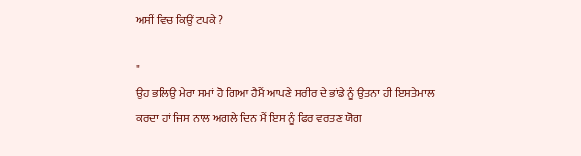ਅਸੀਂ ਵਿਚ ਕਿਉਂ ਟਪਕੇ ?

"
ਉਹ ਭਲਿਉ ਮੇਰਾ ਸਮਾਂ ਹੋ ਗਿਆ ਹੈਮੈਂ ਆਪਣੇ ਸਰੀਰ ਦੇ ਭਾਂਡੇ ਨੂੰ ਉਤਨਾ ਹੀ ਇਸਤੇਮਾਲ ਕਰਦਾ ਹਾਂ ਜਿਸ ਨਾਲ ਅਗਲੇ ਦਿਨ ਮੈਂ ਇਸ ਨੂੰ ਫਿਰ ਵਰਤਣ ਯੋਗ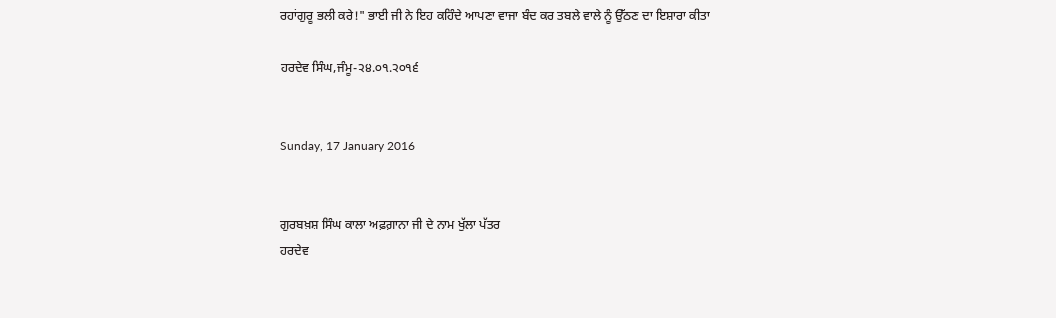ਰਹਾਂਗੁਰੂ ਭਲੀ ਕਰੇ!" ਭਾਈ ਜੀ ਨੇ ਇਹ ਕਹਿੰਦੇ ਆਪਣਾ ਵਾਜਾ ਬੰਦ ਕਰ ਤਬਲੇ ਵਾਲੇ ਨੂੰ ਉੱਠਣ ਦਾ ਇਸ਼ਾਰਾ ਕੀਤਾ

ਹਰਦੇਵ ਸਿੰਘ,ਜੰਮੂ-੨੪.੦੧.੨੦੧੬


Sunday, 17 January 2016


ਗੁਰਬਖ਼ਸ਼ ਸਿੰਘ ਕਾਲਾ ਅਫ਼ਗ਼ਾਨਾ ਜੀ ਦੇ ਨਾਮ ਖੁੱਲਾ ਪੱਤਰ
ਹਰਦੇਵ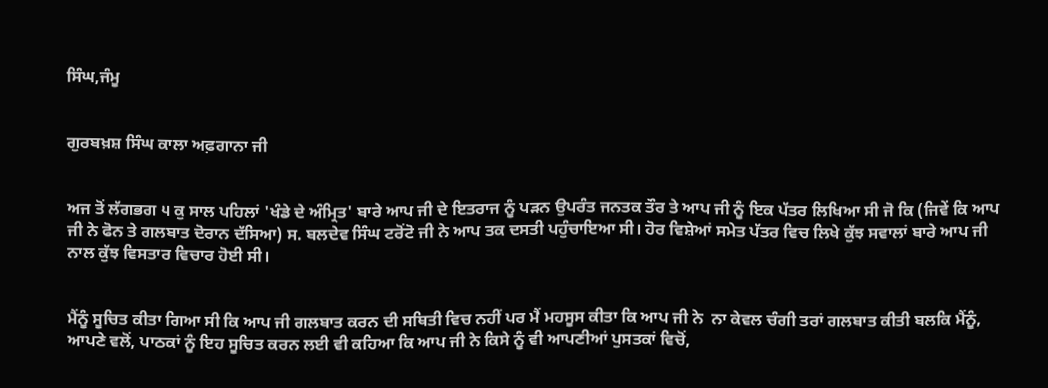ਸਿੰਘ,ਜੰਮੂ


ਗੁਰਬਖ਼ਸ਼ ਸਿੰਘ ਕਾਲਾ ਅਫ਼ਗਾਨਾ ਜੀ


ਅਜ ਤੋਂ ਲੱਗਭਗ ੫ ਕੁ ਸਾਲ ਪਹਿਲਾਂ 'ਖੰਡੇ ਦੇ ਅੰਮ੍ਰਿਤ' ਬਾਰੇ ਆਪ ਜੀ ਦੇ ਇਤਰਾਜ ਨੂੰ ਪੜਨ ਉਪਰੰਤ ਜਨਤਕ ਤੌਰ ਤੇ ਆਪ ਜੀ ਨੂੰ ਇਕ ਪੱਤਰ ਲਿਖਿਆ ਸੀ ਜੋ ਕਿ (ਜਿਵੇਂ ਕਿ ਆਪ ਜੀ ਨੇ ਫੋਨ ਤੇ ਗਲਬਾਤ ਦੋਰਾਨ ਦੱਸਿਆ) ਸ. ਬਲਦੇਵ ਸਿੰਘ ਟਰੋਂਟੋ ਜੀ ਨੇ ਆਪ ਤਕ ਦਸਤੀ ਪਹੁੰਚਾਇਆ ਸੀ। ਹੋਰ ਵਿਸ਼ੇਆਂ ਸਮੇਤ ਪੱਤਰ ਵਿਚ ਲਿਖੇ ਕੁੱਝ ਸਵਾਲਾਂ ਬਾਰੇ ਆਪ ਜੀ ਨਾਲ ਕੁੱਝ ਵਿਸਤਾਰ ਵਿਚਾਰ ਹੋਈ ਸੀ।


ਮੈਂਨੂੰ ਸੂਚਿਤ ਕੀਤਾ ਗਿਆ ਸੀ ਕਿ ਆਪ ਜੀ ਗਲਬਾਤ ਕਰਨ ਦੀ ਸਥਿਤੀ ਵਿਚ ਨਹੀਂ ਪਰ ਮੈਂ ਮਹਸੂਸ ਕੀਤਾ ਕਿ ਆਪ ਜੀ ਨੇ  ਨਾ ਕੇਵਲ ਚੰਗੀ ਤਰਾਂ ਗਲਬਾਤ ਕੀਤੀ ਬਲਕਿ ਮੈਂਨੂੰ, ਆਪਣੇ ਵਲੋਂ, ਪਾਠਕਾਂ ਨੂੰ ਇਹ ਸੂਚਿਤ ਕਰਨ ਲਈ ਵੀ ਕਹਿਆ ਕਿ ਆਪ ਜੀ ਨੇ ਕਿਸੇ ਨੂੰ ਵੀ ਆਪਣੀਆਂ ਪੁਸਤਕਾਂ ਵਿਚੋਂ,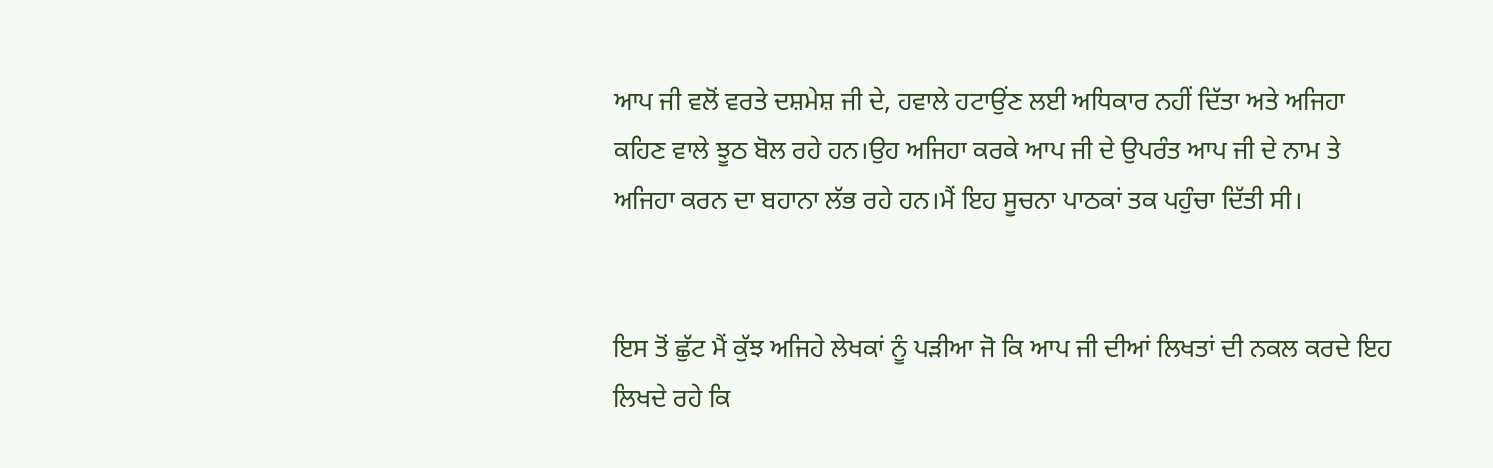ਆਪ ਜੀ ਵਲੋਂ ਵਰਤੇ ਦਸ਼ਮੇਸ਼ ਜੀ ਦੇ, ਹਵਾਲੇ ਹਟਾਉਂਣ ਲਈ ਅਧਿਕਾਰ ਨਹੀਂ ਦਿੱਤਾ ਅਤੇ ਅਜਿਹਾ ਕਹਿਣ ਵਾਲੇ ਝੂਠ ਬੋਲ ਰਹੇ ਹਨ।ਉਹ ਅਜਿਹਾ ਕਰਕੇ ਆਪ ਜੀ ਦੇ ਉਪਰੰਤ ਆਪ ਜੀ ਦੇ ਨਾਮ ਤੇ ਅਜਿਹਾ ਕਰਨ ਦਾ ਬਹਾਨਾ ਲੱਭ ਰਹੇ ਹਨ।ਮੈਂ ਇਹ ਸੂਚਨਾ ਪਾਠਕਾਂ ਤਕ ਪਹੁੰਚਾ ਦਿੱਤੀ ਸੀ।


ਇਸ ਤੋਂ ਛੁੱਟ ਮੈਂ ਕੁੱਝ ਅਜਿਹੇ ਲੇਖਕਾਂ ਨੂੰ ਪੜੀਆ ਜੋ ਕਿ ਆਪ ਜੀ ਦੀਆਂ ਲਿਖਤਾਂ ਦੀ ਨਕਲ ਕਰਦੇ ਇਹ ਲਿਖਦੇ ਰਹੇ ਕਿ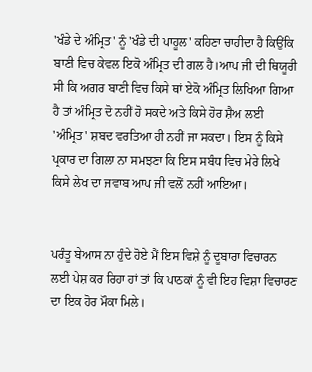'ਖੰਡੇ ਦੇ ਅੰਮ੍ਰਿਤ' ਨੂੰ 'ਖੰਡੇ ਦੀ ਪਾਹੂਲ' ਕਹਿਣਾ ਚਾਹੀਦਾ ਹੈ ਕਿਉਂਕਿ ਬਾਣੀ ਵਿਚ ਕੇਵਲ ਇਕੋ ਅੰਮ੍ਰਿਤ ਦੀ ਗਲ ਹੈ।ਆਪ ਜੀ ਦੀ ਥਿਯੂਰੀ ਸੀ ਕਿ ਅਗਰ ਬਾਣੀ ਵਿਚ ਕਿਸੇ ਥਾਂ ਏਕੋ ਅੰਮ੍ਰਿਤ ਲਿਖਿਆ ਗਿਆ ਹੈ ਤਾਂ ਅੰਮ੍ਰਿਤ ਦੋ ਨਹੀਂ ਹੋ ਸਕਦੇ ਅਤੇ ਕਿਸੇ ਹੋਰ ਸ਼ੈਅ ਲਈ 'ਅੰਮ੍ਰਿਤ' ਸ਼ਬਦ ਵਰਤਿਆ ਹੀ ਨਹੀਂ ਜਾ ਸਕਦਾ। ਇਸ ਨੂੰ ਕਿਸੇ ਪ੍ਰਕਾਰ ਦਾ ਗਿਲਾ ਨਾ ਸਮਝਣਾ ਕਿ ਇਸ ਸਬੰਧ ਵਿਚ ਮੇਰੇ ਲਿਖੇ ਕਿਸੇ ਲੇਖ ਦਾ ਜਵਾਬ ਆਪ ਜੀ ਵਲੋਂ ਨਹੀਂ ਆਇਆ।


ਪਰੰਤੂ ਬੇਆਸ ਨਾ ਹੁੰਦੇ ਹੋਏ ਮੈਂ ਇਸ ਵਿਸ਼ੇ ਨੂੰ ਦੂਬਾਰਾ ਵਿਚਾਰਨ ਲਈ ਪੇਸ਼ ਕਰ ਰਿਹਾ ਹਾਂ ਤਾਂ ਕਿ ਪਾਠਕਾਂ ਨੂੰ ਵੀ ਇਹ ਵਿਸ਼ਾ ਵਿਚਾਰਣ ਦਾ ਇਕ ਹੋਰ ਮੌਕਾ ਮਿਲੇ।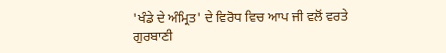'ਖੰਡੇ ਦੇ ਅੰਮ੍ਰਿਤ' ਦੇ ਵਿਰੋਧ ਵਿਚ ਆਪ ਜੀ ਵਲੋਂ ਵਰਤੇ ਗੁਰਬਾਣੀ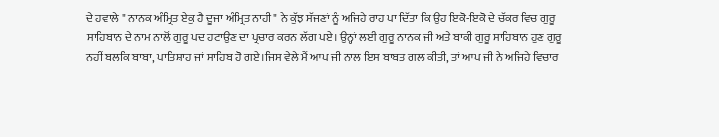ਦੇ ਹਵਾਲੇ " ਨਾਨਕ ਅੰਮ੍ਰਿਤ ਏਕੁ ਹੈ ਦੂਜਾ ਅੰਮ੍ਰਿਤ ਨਾਹੀ" ਨੇ ਕੁੱਝ ਸੱਜਣਾਂ ਨੂੰ ਅਜਿਹੇ ਰਾਹ ਪਾ ਦਿੱਤਾ ਕਿ ਉਹ ਇਕੋ-ਇਕੋ ਦੇ ਚੱਕਰ ਵਿਚ ਗੁਰੂ ਸਾਹਿਬਾਨ ਦੇ ਨਾਮ ਨਾਲੋਂ ਗੁਰੂ ਪਦ ਹਟਾਉਣ ਦਾ ਪ੍ਰਚਾਰ ਕਰਨ ਲੱਗ ਪਏ। ਉਨ੍ਹਾਂ ਲਈ ਗੁਰੂ ਨਾਨਕ ਜੀ ਅਤੇ ਬਾਕੀ ਗੁਰੂ ਸਾਹਿਬਾਨ ਹੁਣ ਗੁਰੂ ਨਹੀਂ ਬਲਕਿ ਬਾਬਾ, ਪਾਤਿਸ਼ਾਹ ਜਾਂ ਸਾਹਿਬ ਹੋ ਗਏ।ਜਿਸ ਵੇਲੇ ਮੈਂ ਆਪ ਜੀ ਨਾਲ ਇਸ ਬਾਬਤ ਗਲ ਕੀਤੀ, ਤਾਂ ਆਪ ਜੀ ਨੇ ਅਜਿਹੇ ਵਿਚਾਰ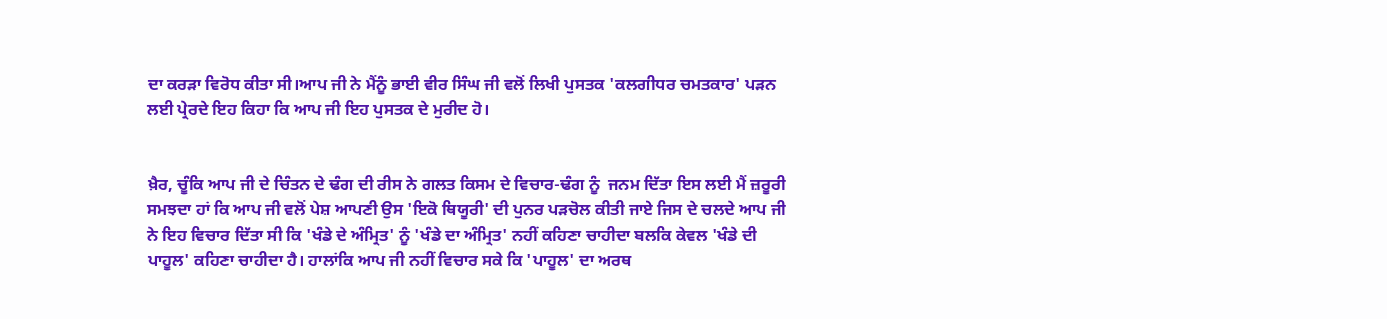ਦਾ ਕਰੜਾ ਵਿਰੋਧ ਕੀਤਾ ਸੀ।ਆਪ ਜੀ ਨੇ ਮੈਂਨੂੰ ਭਾਈ ਵੀਰ ਸਿੰਘ ਜੀ ਵਲੋਂ ਲਿਖੀ ਪੁਸਤਕ 'ਕਲਗੀਧਰ ਚਮਤਕਾਰ' ਪੜਨ ਲਈ ਪ੍ਰੇਰਦੇ ਇਹ ਕਿਹਾ ਕਿ ਆਪ ਜੀ ਇਹ ਪੁਸਤਕ ਦੇ ਮੁਰੀਦ ਹੋ।


ਖ਼ੈਰ, ਚੂੰਕਿ ਆਪ ਜੀ ਦੇ ਚਿੰਤਨ ਦੇ ਢੰਗ ਦੀ ਰੀਸ ਨੇ ਗਲਤ ਕਿਸਮ ਦੇ ਵਿਚਾਰ-ਢੰਗ ਨੂੰ  ਜਨਮ ਦਿੱਤਾ ਇਸ ਲਈ ਮੈਂ ਜ਼ਰੂਰੀ ਸਮਝਦਾ ਹਾਂ ਕਿ ਆਪ ਜੀ ਵਲੋਂ ਪੇਸ਼ ਆਪਣੀ ਉਸ 'ਇਕੋ ਥਿਯੂਰੀ' ਦੀ ਪੁਨਰ ਪੜਚੋਲ ਕੀਤੀ ਜਾਏ ਜਿਸ ਦੇ ਚਲਦੇ ਆਪ ਜੀ ਨੇ ਇਹ ਵਿਚਾਰ ਦਿੱਤਾ ਸੀ ਕਿ 'ਖੰਡੇ ਦੇ ਅੰਮ੍ਰਿਤ' ਨੂੰ 'ਖੰਡੇ ਦਾ ਅੰਮ੍ਰਿਤ' ਨਹੀਂ ਕਹਿਣਾ ਚਾਹੀਦਾ ਬਲਕਿ ਕੇਵਲ 'ਖੰਡੇ ਦੀ ਪਾਹੂਲ' ਕਹਿਣਾ ਚਾਹੀਦਾ ਹੈ। ਹਾਲਾਂਕਿ ਆਪ ਜੀ ਨਹੀਂ ਵਿਚਾਰ ਸਕੇ ਕਿ 'ਪਾਹੂਲ' ਦਾ ਅਰਥ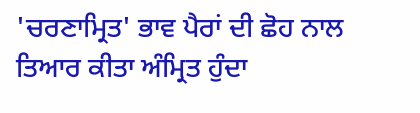'ਚਰਣਾਮ੍ਰਿਤ' ਭਾਵ ਪੈਰਾਂ ਦੀ ਛੋਹ ਨਾਲ ਤਿਆਰ ਕੀਤਾ ਅੰਮ੍ਰਿਤ ਹੁੰਦਾ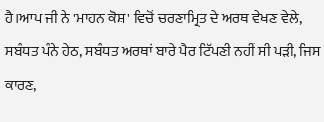ਹੈ।ਆਪ ਜੀ ਨੇ 'ਮਾਹਨ ਕੋਸ਼' ਵਿਚੋਂ ਚਰਣਾਮ੍ਰਿਤ ਦੇ ਅਰਥ ਵੇਖਣ ਵੇਲੇ, ਸਬੰਧਤ ਪੰਨੇ ਹੇਠ, ਸਬੰਧਤ ਅਰਥਾਂ ਬਾਰੇ ਪੈਰ ਟਿੱਪਣੀ ਨਹੀਂ ਸੀ ਪੜੀ, ਜਿਸ ਕਾਰਣ,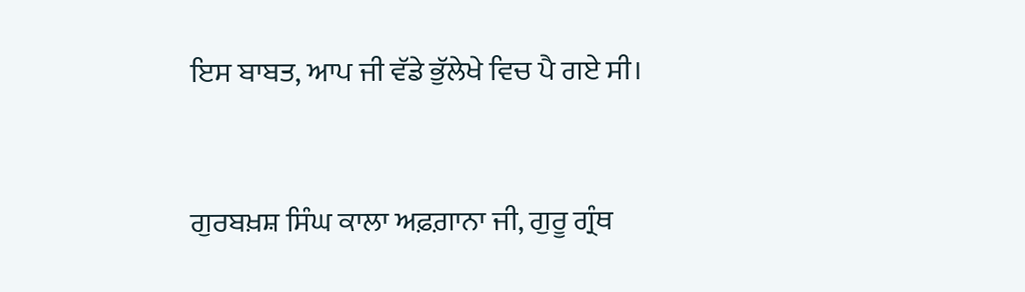ਇਸ ਬਾਬਤ, ਆਪ ਜੀ ਵੱਡੇ ਭੁੱਲੇਖੇ ਵਿਚ ਪੈ ਗਏ ਸੀ।


ਗੁਰਬਖ਼ਸ਼ ਸਿੰਘ ਕਾਲਾ ਅਫ਼ਗ਼ਾਨਾ ਜੀ, ਗੁਰੂ ਗ੍ਰੰਥ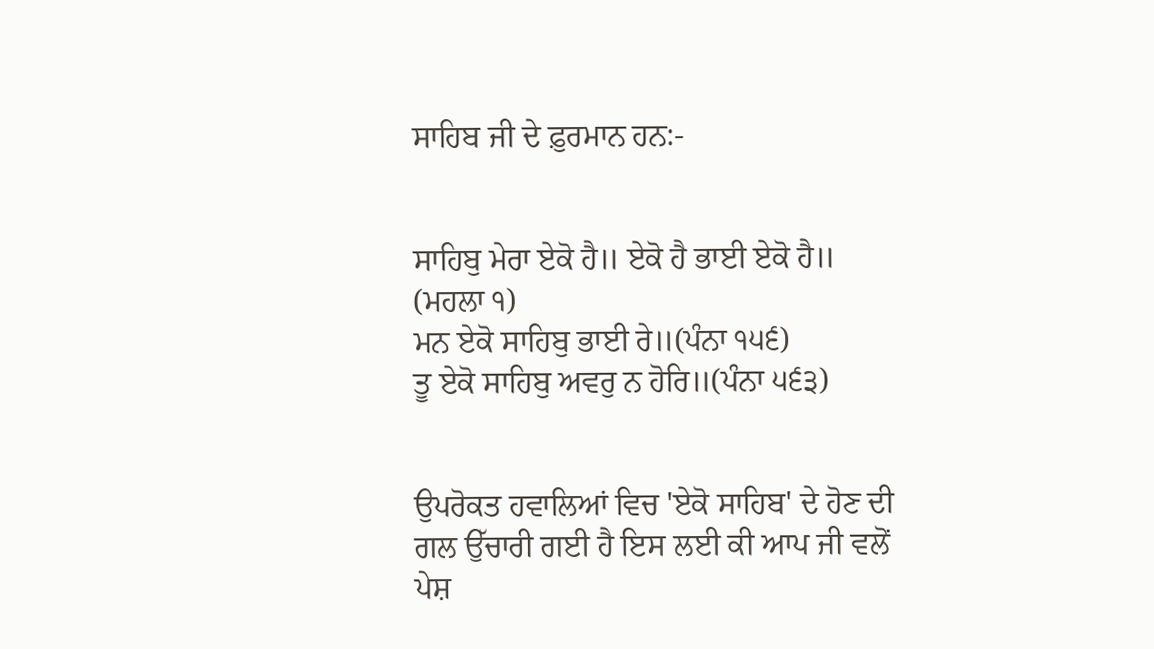ਸਾਹਿਬ ਜੀ ਦੇ ਫ਼ੁਰਮਾਨ ਹਨ:-


ਸਾਹਿਬੁ ਮੇਰਾ ਏਕੋ ਹੈ॥ ਏਕੋ ਹੈ ਭਾਈ ਏਕੋ ਹੈ॥ (ਮਹਲਾ ੧)
ਮਨ ਏਕੋ ਸਾਹਿਬੁ ਭਾਈ ਰੇ॥(ਪੰਨਾ ੧੫੬)
ਤੂ ਏਕੋ ਸਾਹਿਬੁ ਅਵਰੁ ਨ ਹੋਰਿ॥(ਪੰਨਾ ੫੬੩)


ਉਪਰੋਕਤ ਹਵਾਲਿਆਂ ਵਿਚ 'ਏਕੋ ਸਾਹਿਬ' ਦੇ ਹੋਣ ਦੀ ਗਲ ਉੱਚਾਰੀ ਗਈ ਹੈ ਇਸ ਲਈ ਕੀ ਆਪ ਜੀ ਵਲੋਂ ਪੇਸ਼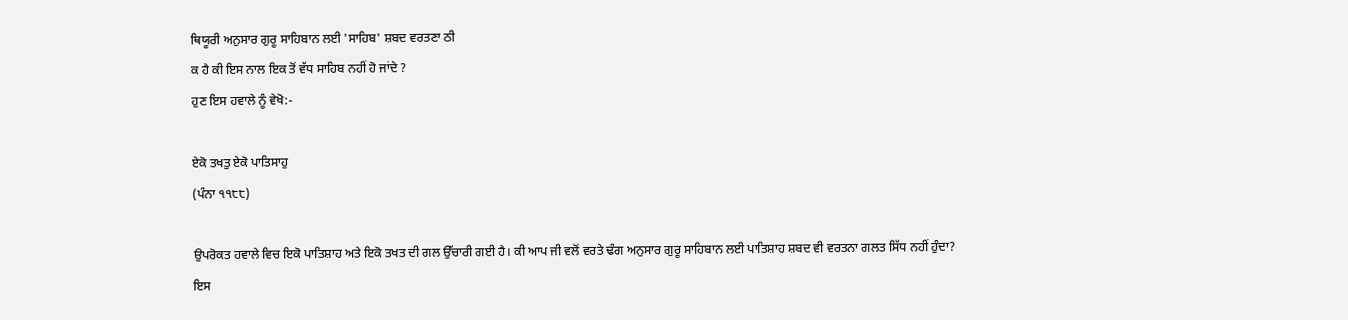ਥਿਯੂਰੀ ਅਨੁਸਾਰ ਗੁਰੂ ਸਾਹਿਬਾਨ ਲਈ 'ਸਾਹਿਬ' ਸ਼ਬਦ ਵਰਤਣਾ ਠੀ
ਕ ਹੈ ਕੀ ਇਸ ਨਾਲ ਇਕ ਤੋਂ ਵੱਧ ਸਾਹਿਬ ਨਹੀਂ ਹੋ ਜਾਂਦੇ ?
ਹੁਣ ਇਸ ਹਵਾਲੇ ਨੂੰ ਵੇਖੋ:-

ਏਕੋ ਤਖਤੁ ਏਕੋ ਪਾਤਿਸਾਹੁ
(ਪੰਨਾ ੧੧੮੮)

ਉਪਰੋਕਤ ਹਵਾਲੇ ਵਿਚ ਇਕੋ ਪਾਤਿਸ਼ਾਹ ਅਤੇ ਇਕੋ ਤਖਤ ਦੀ ਗਲ ਉੱਚਾਰੀ ਗਈ ਹੈ। ਕੀ ਆਪ ਜੀ ਵਲੋਂ ਵਰਤੇ ਢੰਗ ਅਨੁਸਾਰ ਗੁਰੂ ਸਾਹਿਬਾਨ ਲਈ ਪਾਤਿਸ਼ਾਹ ਸ਼ਬਦ ਵੀ ਵਰਤਨਾ ਗਲਤ ਸਿੱਧ ਨਹੀਂ ਹੁੰਦਾ? ਇਸ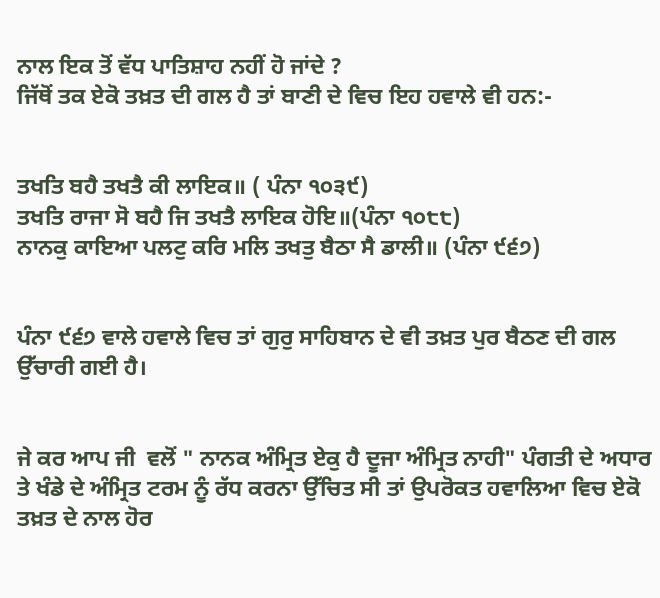ਨਾਲ ਇਕ ਤੋਂ ਵੱਧ ਪਾਤਿਸ਼ਾਹ ਨਹੀਂ ਹੋ ਜਾਂਦੇ ?
ਜਿੱਥੋਂ ਤਕ ਏਕੋ ਤਖ਼ਤ ਦੀ ਗਲ ਹੈ ਤਾਂ ਬਾਣੀ ਦੇ ਵਿਚ ਇਹ ਹਵਾਲੇ ਵੀ ਹਨ:-


ਤਖਤਿ ਬਹੈ ਤਖਤੈ ਕੀ ਲਾਇਕ॥ ( ਪੰਨਾ ੧੦੩੯)
ਤਖਤਿ ਰਾਜਾ ਸੋ ਬਹੈ ਜਿ ਤਖਤੈ ਲਾਇਕ ਹੋਇ॥(ਪੰਨਾ ੧੦੮੮)
ਨਾਨਕੁ ਕਾਇਆ ਪਲਟੁ ਕਰਿ ਮਲਿ ਤਖਤੁ ਬੈਠਾ ਸੈ ਡਾਲੀ॥ (ਪੰਨਾ ੯੬੭)


ਪੰਨਾ ੯੬੭ ਵਾਲੇ ਹਵਾਲੇ ਵਿਚ ਤਾਂ ਗੁਰੁ ਸਾਹਿਬਾਨ ਦੇ ਵੀ ਤਖ਼ਤ ਪੁਰ ਬੈਠਣ ਦੀ ਗਲ ਉੱਚਾਰੀ ਗਈ ਹੈ।


ਜੇ ਕਰ ਆਪ ਜੀ  ਵਲੋਂ " ਨਾਨਕ ਅੰਮ੍ਰਿਤ ਏਕੁ ਹੈ ਦੂਜਾ ਅੰਮ੍ਰਿਤ ਨਾਹੀ" ਪੰਗਤੀ ਦੇ ਅਧਾਰ ਤੇ ਖੰਡੇ ਦੇ ਅੰਮ੍ਰਿਤ ਟਰਮ ਨੂੰ ਰੱਧ ਕਰਨਾ ਉੱਚਿਤ ਸੀ ਤਾਂ ਉਪਰੋਕਤ ਹਵਾਲਿਆ ਵਿਚ ਏਕੋ ਤਖ਼ਤ ਦੇ ਨਾਲ ਹੋਰ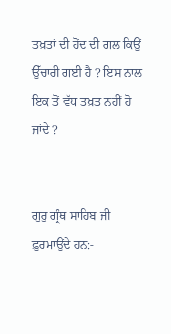ਤਖ਼ਤਾਂ ਦੀ ਹੋਂਦ ਦੀ ਗਲ ਕਿਉਂ ਉੱਚਾਰੀ ਗਈ ਹੈ ? ਇਸ ਨਾਲ ਇਕ ਤੋਂ ਵੱਧ ਤਖ਼ਤ ਨਹੀਂ ਹੋ ਜਾਂਦੇ ?


ਗੁਰੁ ਗ੍ਰੰਥ ਸਾਹਿਬ ਜੀ ਫ਼ੁਰਮਾਉਂਦੇ ਹਨ:-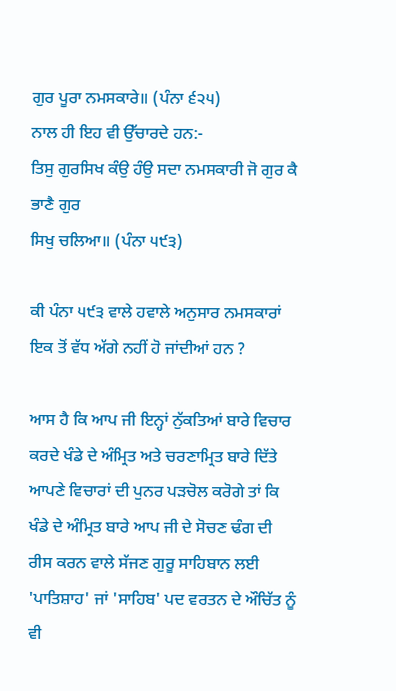ਗੁਰ ਪੂਰਾ ਨਮਸਕਾਰੇ॥ (ਪੰਨਾ ੬੨੫)
ਨਾਲ ਹੀ ਇਹ ਵੀ ਉੱਚਾਰਦੇ ਹਨ:-
ਤਿਸੁ ਗੁਰਸਿਖ ਕੰਉ ਹੰਉ ਸਦਾ ਨਮਸਕਾਰੀ ਜੋ ਗੁਰ ਕੈ ਭਾਣੈ ਗੁਰ
ਸਿਖੁ ਚਲਿਆ॥ (ਪੰਨਾ ੫੯੩)

ਕੀ ਪੰਨਾ ੫੯੩ ਵਾਲੇ ਹਵਾਲੇ ਅਨੁਸਾਰ ਨਮਸਕਾਰਾਂ ਇਕ ਤੋਂ ਵੱਧ ਅੱਗੇ ਨਹੀਂ ਹੋ ਜਾਂਦੀਆਂ ਹਨ ?

ਆਸ ਹੈ ਕਿ ਆਪ ਜੀ ਇਨ੍ਹਾਂ ਨੁੱਕਤਿਆਂ ਬਾਰੇ ਵਿਚਾਰ ਕਰਦੇ ਖੰਡੇ ਦੇ ਅੰਮ੍ਰਿਤ ਅਤੇ ਚਰਣਾਮ੍ਰਿਤ ਬਾਰੇ ਦਿੱਤੇ ਆਪਣੇ ਵਿਚਾਰਾਂ ਦੀ ਪੁਨਰ ਪੜਚੋਲ ਕਰੋਗੇ ਤਾਂ ਕਿ ਖੰਡੇ ਦੇ ਅੰਮ੍ਰਿਤ ਬਾਰੇ ਆਪ ਜੀ ਦੇ ਸੋਚਣ ਢੰਗ ਦੀ ਰੀਸ ਕਰਨ ਵਾਲੇ ਸੱਜਣ ਗੁਰੂ ਸਾਹਿਬਾਨ ਲਈ 'ਪਾਤਿਸ਼ਾਹ' ਜਾਂ 'ਸਾਹਿਬ' ਪਦ ਵਰਤਨ ਦੇ ਔਚਿੱਤ ਨੂੰ ਵੀ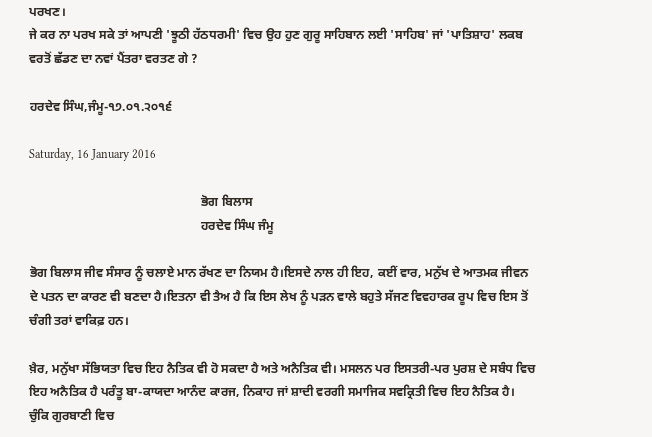ਪਰਖਣ।
ਜੇ ਕਰ ਨਾ ਪਰਖ ਸਕੇ ਤਾਂ ਆਪਣੀ 'ਝੂਠੀ ਹੱਠਧਰਮੀ' ਵਿਚ ਉਹ ਹੁਣ ਗੁਰੂ ਸਾਹਿਬਾਨ ਲਈ 'ਸਾਹਿਬ' ਜਾਂ 'ਪਾਤਿਸ਼ਾਹ' ਲਕਬ ਵਰਤੋਂ ਛੱਡਣ ਦਾ ਨਵਾਂ ਪੈਂਤਰਾ ਵਰਤਣ ਗੇ ?

ਹਰਦੇਵ ਸਿੰਘ,ਜੰਮੂ-੧੭.੦੧.੨੦੧੬

Saturday, 16 January 2016

                                                       ਭੋਗ ਬਿਲਾਸ
                                                       ਹਰਦੇਵ ਸਿੰਘ ਜੰਮੂ

ਭੋਗ ਬਿਲਾਸ ਜੀਵ ਸੰਸਾਰ ਨੂੰ ਚਲਾਏ ਮਾਨ ਰੱਖਣ ਦਾ ਨਿਯਮ ਹੈ।ਇਸਦੇ ਨਾਲ ਹੀ ਇਹ, ਕਈਂ ਵਾਰ, ਮਨੁੱਖ ਦੇ ਆਤਮਕ ਜੀਵਨ ਦੇ ਪਤਨ ਦਾ ਕਾਰਣ ਵੀ ਬਣਦਾ ਹੈ।ਇਤਨਾ ਵੀ ਤੈਅ ਹੈ ਕਿ ਇਸ ਲੇਖ ਨੂੰ ਪੜਨ ਵਾਲੇ ਬਹੁਤੇ ਸੱਜਣ ਵਿਵਹਾਰਕ ਰੂਪ ਵਿਚ ਇਸ ਤੋਂ ਚੰਗੀ ਤਰਾਂ ਵਾਕਿਫ਼ ਹਨ।

ਖ਼ੈਰ, ਮਨੁੱਖਾ ਸੱਭਿਯਤਾ ਵਿਚ ਇਹ ਨੈਤਿਕ ਵੀ ਹੋ ਸਕਦਾ ਹੈ ਅਤੇ ਅਨੈਤਿਕ ਵੀ। ਮਸਲਨ ਪਰ ਇਸਤਰੀ-ਪਰ ਪੁਰਸ਼ ਦੇ ਸਬੰਧ ਵਿਚ ਇਹ ਅਨੈਤਿਕ ਹੈ ਪਰੰਤੂ ਬਾ-ਕਾਯਦਾ ਆਨੰਦ ਕਾਰਜ, ਨਿਕਾਹ ਜਾਂ ਸ਼ਾਦੀ ਵਰਗੀ ਸਮਾਜਿਕ ਸਵਕ੍ਰਿਤੀ ਵਿਚ ਇਹ ਨੈਤਿਕ ਹੈ। ਚੁੰਕਿ ਗੁਰਬਾਣੀ ਵਿਚ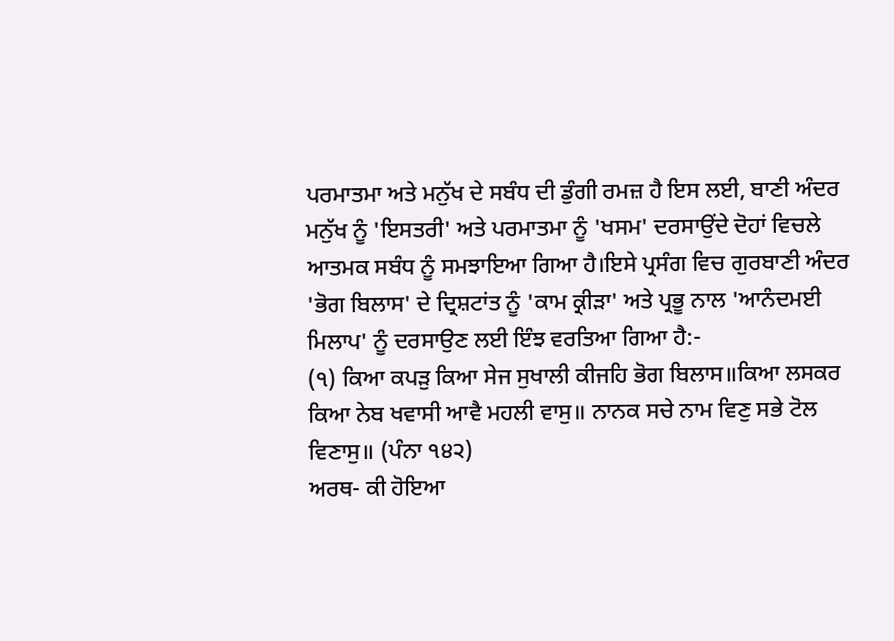ਪਰਮਾਤਮਾ ਅਤੇ ਮਨੁੱਖ ਦੇ ਸਬੰਧ ਦੀ ਡੁੰਗੀ ਰਮਜ਼ ਹੈ ਇਸ ਲਈ, ਬਾਣੀ ਅੰਦਰ ਮਨੁੱਖ ਨੂੰ 'ਇਸਤਰੀ' ਅਤੇ ਪਰਮਾਤਮਾ ਨੂੰ 'ਖਸਮ' ਦਰਸਾਉਂਦੇ ਦੋਹਾਂ ਵਿਚਲੇ ਆਤਮਕ ਸਬੰਧ ਨੂੰ ਸਮਝਾਇਆ ਗਿਆ ਹੈ।ਇਸੇ ਪ੍ਰਸੰਗ ਵਿਚ ਗੁਰਬਾਣੀ ਅੰਦਰ 'ਭੋਗ ਬਿਲਾਸ' ਦੇ ਦ੍ਰਿਸ਼ਟਾਂਤ ਨੂੰ 'ਕਾਮ ਕ੍ਰੀੜਾ' ਅਤੇ ਪ੍ਰਭੂ ਨਾਲ 'ਆਨੰਦਮਈ ਮਿਲਾਪ' ਨੂੰ ਦਰਸਾਉਣ ਲਈ ਇੰਝ ਵਰਤਿਆ ਗਿਆ ਹੈ:-
(੧) ਕਿਆ ਕਪੜੁ ਕਿਆ ਸੇਜ ਸੁਖਾਲੀ ਕੀਜਹਿ ਭੋਗ ਬਿਲਾਸ॥ਕਿਆ ਲਸਕਰ ਕਿਆ ਨੇਬ ਖਵਾਸੀ ਆਵੈ ਮਹਲੀ ਵਾਸੁ॥ ਨਾਨਕ ਸਚੇ ਨਾਮ ਵਿਣੁ ਸਭੇ ਟੋਲ ਵਿਣਾਸੁ॥ (ਪੰਨਾ ੧੪੨)
ਅਰਥ- ਕੀ ਹੋਇਆ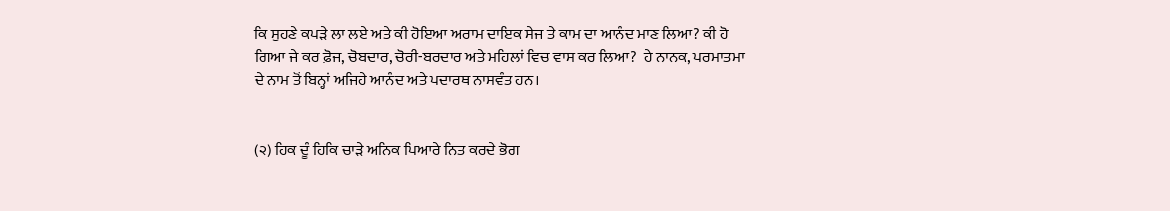ਕਿ ਸੁਹਣੇ ਕਪੜੇ ਲਾ ਲਏ ਅਤੇ ਕੀ ਹੋਇਆ ਅਰਾਮ ਦਾਇਕ ਸੇਜ ਤੇ ਕਾਮ ਦਾ ਆਨੰਦ ਮਾਣ ਲਿਆ? ਕੀ ਹੋ ਗਿਆ ਜੇ ਕਰ ਫ਼ੋਜ, ਚੋਬਦਾਰ, ਚੋਰੀ-ਬਰਦਾਰ ਅਤੇ ਮਹਿਲਾਂ ਵਿਚ ਵਾਸ ਕਰ ਲਿਆ?  ਹੇ ਨਾਨਕ, ਪਰਮਾਤਮਾ ਦੇ ਨਾਮ ਤੋਂ ਬਿਨ੍ਹਾਂ ਅਜਿਹੇ ਆਨੰਦ ਅਤੇ ਪਦਾਰਥ ਨਾਸਵੰਤ ਹਨ।


(੨) ਹਿਕ ਦੂੰ ਹਿਕਿ ਚਾੜੇ ਅਨਿਕ ਪਿਆਰੇ ਨਿਤ ਕਰਦੇ ਭੋਗ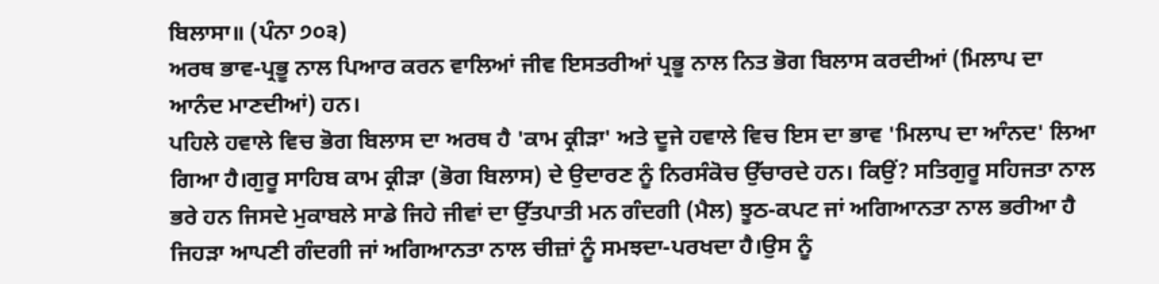ਬਿਲਾਸਾ॥ (ਪੰਨਾ ੭੦੩)
ਅਰਥ ਭਾਵ-ਪ੍ਰਭੂ ਨਾਲ ਪਿਆਰ ਕਰਨ ਵਾਲਿਆਂ ਜੀਵ ਇਸਤਰੀਆਂ ਪ੍ਰਭੂ ਨਾਲ ਨਿਤ ਭੋਗ ਬਿਲਾਸ ਕਰਦੀਆਂ (ਮਿਲਾਪ ਦਾ ਆਨੰਦ ਮਾਣਦੀਆਂ) ਹਨ।
ਪਹਿਲੇ ਹਵਾਲੇ ਵਿਚ ਭੋਗ ਬਿਲਾਸ ਦਾ ਅਰਥ ਹੈ 'ਕਾਮ ਕ੍ਰੀੜਾ' ਅਤੇ ਦੂਜੇ ਹਵਾਲੇ ਵਿਚ ਇਸ ਦਾ ਭਾਵ 'ਮਿਲਾਪ ਦਾ ਆੰਨਦ' ਲਿਆ ਗਿਆ ਹੈ।ਗੁਰੂ ਸਾਹਿਬ ਕਾਮ ਕ੍ਰੀੜਾ (ਭੋਗ ਬਿਲਾਸ) ਦੇ ਉਦਾਰਣ ਨੂੰ ਨਿਰਸੰਕੋਚ ਉੱਚਾਰਦੇ ਹਨ। ਕਿਉਂ? ਸਤਿਗੁਰੂ ਸਹਿਜਤਾ ਨਾਲ ਭਰੇ ਹਨ ਜਿਸਦੇ ਮੁਕਾਬਲੇ ਸਾਡੇ ਜਿਹੇ ਜੀਵਾਂ ਦਾ ਉੱਤਪਾਤੀ ਮਨ ਗੰਦਗੀ (ਮੈਲ) ਝੂਠ-ਕਪਟ ਜਾਂ ਅਗਿਆਨਤਾ ਨਾਲ ਭਰੀਆ ਹੈ ਜਿਹੜਾ ਆਪਣੀ ਗੰਦਗੀ ਜਾਂ ਅਗਿਆਨਤਾ ਨਾਲ ਚੀਜ਼ਾਂ ਨੂੰ ਸਮਝਦਾ-ਪਰਖਦਾ ਹੈ।ਉਸ ਨੂੰ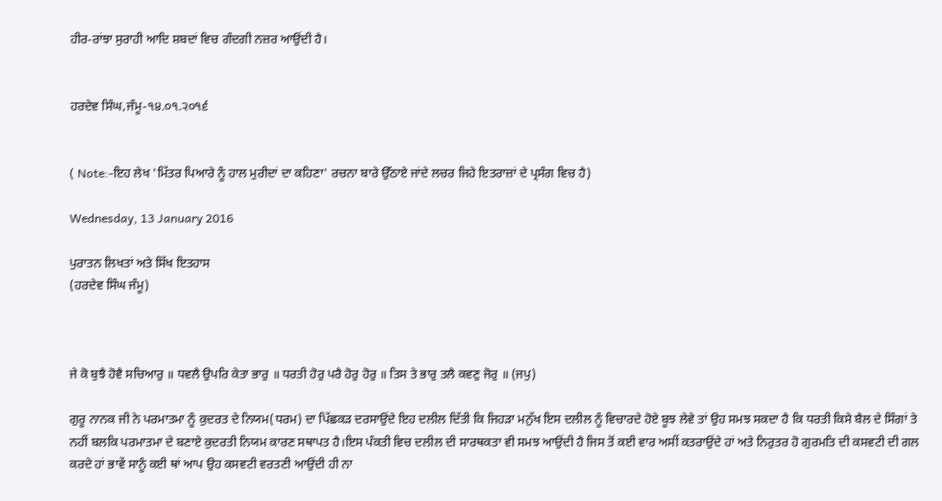ਹੀਰ-ਰਾਂਝਾ ਸੁਰਾਹੀ ਆਦਿ ਸ਼ਬਦਾਂ ਵਿਚ ਗੰਦਗੀ ਨਜ਼ਰ ਆਉਂਦੀ ਹੈ।


ਹਰਦੇਵ ਸਿੰਘ,ਜੰਮੂ-੧੪.੦੧.੨੦੧੬


( Note:-ਇਹ ਲੇਖ 'ਮਿੱਤਰ ਪਿਆਰੇ ਨੂੰ ਹਾਲ ਮੁਰੀਦਾਂ ਦਾ ਕਹਿਣਾ' ਰਚਨਾ ਬਾਰੇ ਉੱਠਾਏ ਜਾਂਦੇ ਲਚਰ ਜਿਹੇ ਇਤਰਾਜ਼ਾਂ ਦੇ ਪ੍ਰਸੰਗ ਵਿਚ ਹੈ)

Wednesday, 13 January 2016

ਪੁਰਾਤਨ ਲਿਖਤਾਂ ਅਤੇ ਸਿੱਖ ਇਤਹਾਸ
(ਹਰਦੇਵ ਸਿੰਘ ਜੰਮੂ)



ਜੇ ਕੋ ਬੁਝੈ ਹੋਵੈ ਸਚਿਆਰੁ ॥ ਧਵਲੈ ਉਪਰਿ ਕੇਤਾ ਭਾਰੁ ॥ ਧਰਤੀ ਹੋਰੁ ਪਰੈ ਹੋਰੁ ਹੋਰੁ ॥ ਤਿਸ ਤੇ ਭਾਰੁ ਤਲੈ ਕਵਣੁ ਜੋਰੁ ॥ (ਜਪੁ)

ਗੁਰੂ ਨਾਨਕ ਜੀ ਨੇ ਪਰਮਾਤਮਾ ਨੂੰ ਕੁਦਰਤ ਦੇ ਨਿਯਮ(ਧਰਮ) ਦਾ ਪਿੱਛਕੜ ਦਰਸਾਉਂਦੇ ਇਹ ਦਲੀਲ ਦਿੱਤੀ ਕਿ ਜਿਹੜਾ ਮਨੁੱਖ ਇਸ ਦਲੀਲ ਨੂੰ ਵਿਚਾਰਦੇ ਹੋਏ ਬੂਝ ਲੇਵੇ ਤਾਂ ਉਹ ਸਮਝ ਸਕਦਾ ਹੈ ਕਿ ਧਰਤੀ ਕਿਸੇ ਬੈਲ ਦੇ ਸਿੰਗਾਂ ਤੇ ਨਹੀਂ ਬਲਕਿ ਪਰਮਾਤਮਾ ਦੇ ਬਣਾਏ ਕੁਦਰਤੀ ਨਿਯਮ ਕਾਰਣ ਸਥਾਪਤ ਹੈ।ਇਸ ਪੰਕਤੀ ਵਿਚ ਦਲੀਲ ਦੀ ਸਾਰਥਕਤਾ ਵੀ ਸਮਝ ਆਉਂਦੀ ਹੈ ਜਿਸ ਤੋਂ ਕਈ ਵਾਰ ਅਸੀਂ ਕਤਰਾਉਂਦੇ ਹਾਂ ਅਤੇ ਨਿਰੁਤਰ ਹੋ ਗੁਰਮਤਿ ਦੀ ਕਸਵਟੀ ਦੀ ਗਲ ਕਰਦੇ ਹਾਂ ਭਾਵੇਂ ਸਾਨੂੰ ਕਈ ਥਾਂ ਆਪ ਉਹ ਕਸਵਟੀ ਵਰਤਣੀ ਆਉਂਦੀ ਹੀ ਨਾ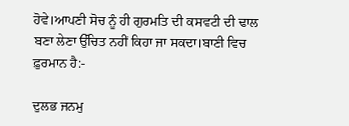ਹੋਵੇ।ਆਪਣੀ ਸੋਚ ਨੂੰ ਹੀ ਗੁਰਮਤਿ ਦੀ ਕਸਵਟੀ ਦੀ ਢਾਲ ਬਣਾ ਲੇਣਾ ਉੱਚਿਤ ਨਹੀਂ ਕਿਹਾ ਜਾ ਸਕਦਾ।ਬਾਣੀ ਵਿਚ ਫ਼ੁਰਮਾਨ ਹੈ:-

ਦੁਲਭ ਜਨਮੁ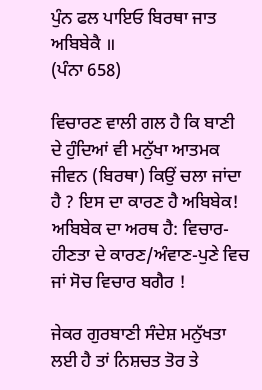ਪੁੰਨ ਫਲ ਪਾਇਓ ਬਿਰਥਾ ਜਾਤ ਅਬਿਬੇਕੈ ॥
(ਪੰਨਾ 658)

ਵਿਚਾਰਣ ਵਾਲੀ ਗਲ ਹੈ ਕਿ ਬਾਣੀ ਦੇ ਹੁੰਦਿਆਂ ਵੀ ਮਨੁੱਖਾ ਆਤਮਕ ਜੀਵਨ (ਬਿਰਥਾ) ਕਿਉਂ ਚਲਾ ਜਾਂਦਾ ਹੈ ? ਇਸ ਦਾ ਕਾਰਣ ਹੈ ਅਬਿਬੇਕ! ਅਬਿਬੇਕ ਦਾ ਅਰਥ ਹੈ: ਵਿਚਾਰ-ਹੀਣਤਾ ਦੇ ਕਾਰਣ/ਅੰਵਾਣ-ਪੁਣੇ ਵਿਚ ਜਾਂ ਸੋਚ ਵਿਚਾਰ ਬਗੈਰ !

ਜੇਕਰ ਗੁਰਬਾਣੀ ਸੰਦੇਸ਼ ਮਨੁੱਖਤਾ ਲਈ ਹੈ ਤਾਂ ਨਿਸ਼ਚਤ ਤੋਰ ਤੇ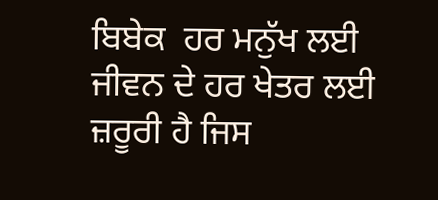ਬਿਬੇਕ  ਹਰ ਮਨੁੱਖ ਲਈ ਜੀਵਨ ਦੇ ਹਰ ਖੇਤਰ ਲਈ ਜ਼ਰੂਰੀ ਹੈ ਜਿਸ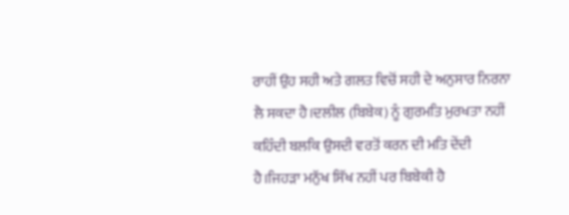ਰਾਹੀਂ ਉਹ ਸਹੀ ਅਤੇ ਗਲਤ ਵਿਚੋਂ ਸਹੀ ਦੇ ਅਨੁਸਾਰ ਨਿਰਨਾ ਲੈ ਸਕਦਾ ਹੈ।ਦਲੀਲ (ਬਿਬੇਕ) ਨੂੰ ਗੁਰਮਤਿ ਮੁਰਖਤਾ ਨਹੀਂ ਕਹਿੰਦੀ ਬਲਕਿ ਉਸਦੀ ਵਰਤੋਂ ਕਰਨ ਦੀ ਮਤਿ ਦੇਂਦੀ ਹੈ।ਜਿਹੜਾ ਮਨੁੱਖ ਸਿੱਖ ਨਹੀਂ ਪਰ ਬਿਬੇਕੀ ਹੈ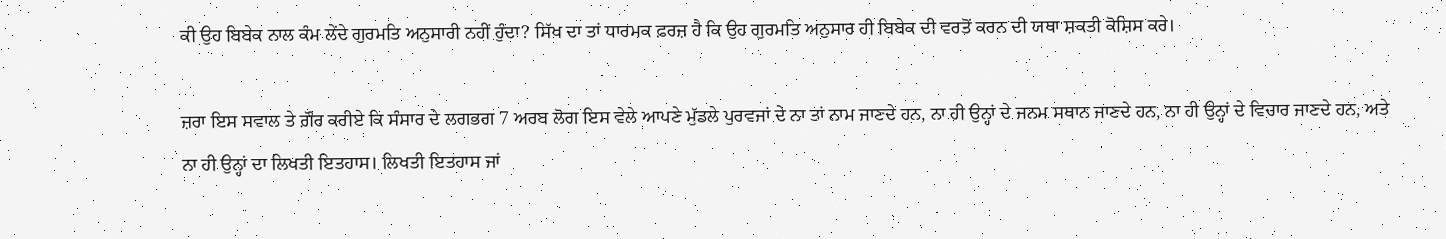ਕੀ ਉਹ ਬਿਬੇਕ ਨਾਲ ਕੰਮ ਲੇਂਦੇ ਗੁਰਮਤਿ ਅਨੁਸਾਰੀ ਨਹੀਂ ਹੁੰਦਾ? ਸਿੱਖ ਦਾ ਤਾਂ ਧਾਰਮਕ ਫ਼ਰਜ਼ ਹੈ ਕਿ ਉਹ ਗੁਰਮਤਿ ਅਨੁਸਾਰ ਹੀ ਬਿਬੇਕ ਦੀ ਵਰਤੋਂ ਕਰਨ ਦੀ ਯਥਾ ਸ਼ਕਤੀ ਕੋਸ਼ਿਸ ਕਰੇ।

ਜ਼ਰਾ ਇਸ ਸਵਾਲ ਤੇ ਗ਼ੌਰ ਕਰੀਏ ਕਿ ਸੰਸਾਰ ਦੇ ਲਗਭਗ 7 ਅਰਬ ਲੋਗ ਇਸ ਵੇਲੇ ਆਪਣੇ ਮੁੱਡਲੇ ਪੁਰਵਜਾਂ ਦੇ ਨਾ ਤਾਂ ਨਾਮ ਜਾਣਦੇ ਹਨ, ਨਾ ਹੀ ਉਨ੍ਹਾਂ ਦੇ ਜਨਮ ਸਥਾਨ ਜਾਣਦੇ ਹਨ, ਨਾ ਹੀ ਉਨ੍ਹਾਂ ਦੇ ਵਿਚਾਰ ਜਾਣਦੇ ਹਨ, ਅਤੇ ਨਾ ਹੀ ਉਨ੍ਹਾਂ ਦਾ ਲਿਖਤੀ ਇਤਹਾਸ। ਲਿਖਤੀ ਇਤਹਾਸ ਜਾਂ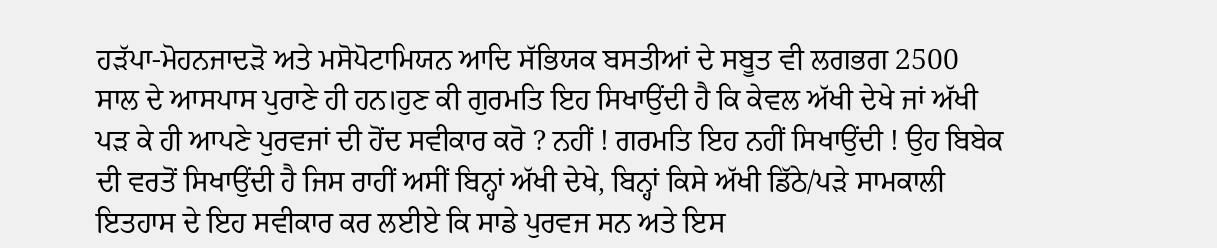ਹੜੱਪਾ-ਮੋਹਨਜਾਦੜੋ ਅਤੇ ਮਸੋਪੋਟਾਮਿਯਨ ਆਦਿ ਸੱਭਿਯਕ ਬਸਤੀਆਂ ਦੇ ਸਬੂਤ ਵੀ ਲਗਭਗ 2500 ਸਾਲ ਦੇ ਆਸਪਾਸ ਪੁਰਾਣੇ ਹੀ ਹਨ।ਹੁਣ ਕੀ ਗੁਰਮਤਿ ਇਹ ਸਿਖਾਉਂਦੀ ਹੈ ਕਿ ਕੇਵਲ ਅੱਖੀ ਦੇਖੇ ਜਾਂ ਅੱਖੀ ਪੜ ਕੇ ਹੀ ਆਪਣੇ ਪੁਰਵਜਾਂ ਦੀ ਹੋਂਦ ਸਵੀਕਾਰ ਕਰੋ ? ਨਹੀਂ ! ਗਰਮਤਿ ਇਹ ਨਹੀਂ ਸਿਖਾਉਂਦੀ ! ਉਹ ਬਿਬੇਕ ਦੀ ਵਰਤੋਂ ਸਿਖਾਉਂਦੀ ਹੈ ਜਿਸ ਰਾਹੀਂ ਅਸੀਂ ਬਿਨ੍ਹਾਂ ਅੱਖੀ ਦੇਖੇ, ਬਿਨ੍ਹਾਂ ਕਿਸੇ ਅੱਖੀ ਡਿੱਠੇ/ਪੜੇ ਸਾਮਕਾਲੀ ਇਤਹਾਸ ਦੇ ਇਹ ਸਵੀਕਾਰ ਕਰ ਲਈਏ ਕਿ ਸਾਡੇ ਪੁਰਵਜ ਸਨ ਅਤੇ ਇਸ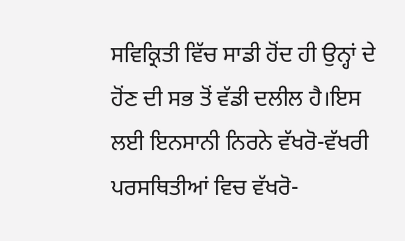ਸਵਿਕ੍ਰਿਤੀ ਵਿੱਚ ਸਾਡੀ ਹੋਂਦ ਹੀ ਉਨ੍ਹਾਂ ਦੇ ਹੋਂਣ ਦੀ ਸਭ ਤੋਂ ਵੱਡੀ ਦਲੀਲ ਹੈ।ਇਸ ਲਈ ਇਨਸਾਨੀ ਨਿਰਨੇ ਵੱਖਰੋ-ਵੱਖਰੀ ਪਰਸਥਿਤੀਆਂ ਵਿਚ ਵੱਖਰੋ-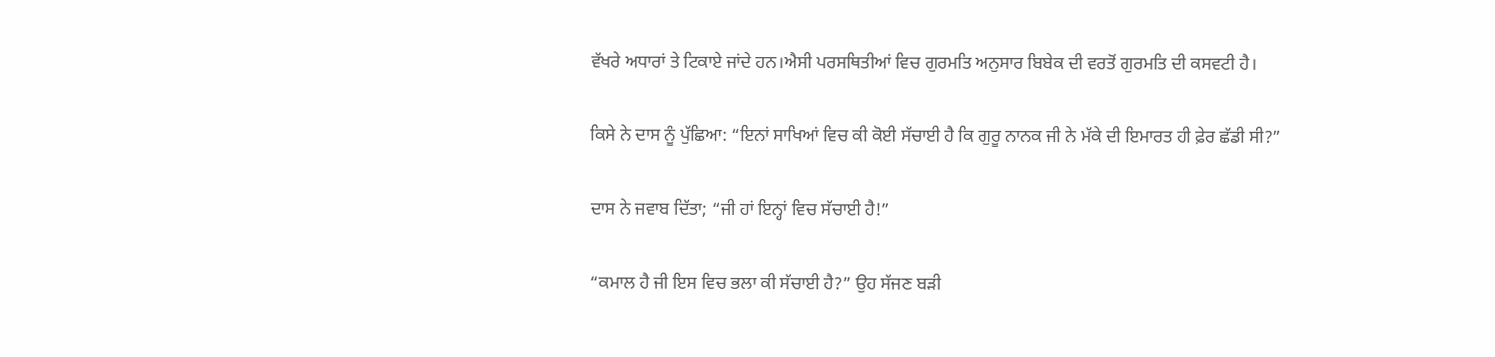ਵੱਖਰੇ ਅਧਾਰਾਂ ਤੇ ਟਿਕਾਏ ਜਾਂਦੇ ਹਨ।ਐਸੀ ਪਰਸਥਿਤੀਆਂ ਵਿਚ ਗੁਰਮਤਿ ਅਨੁਸਾਰ ਬਿਬੇਕ ਦੀ ਵਰਤੋਂ ਗੁਰਮਤਿ ਦੀ ਕਸਵਟੀ ਹੈ।

ਕਿਸੇ ਨੇ ਦਾਸ ਨੂੰ ਪੁੱਛਿਆ: “ਇਨਾਂ ਸਾਖਿਆਂ ਵਿਚ ਕੀ ਕੋਈ ਸੱਚਾਈ ਹੈ ਕਿ ਗੁਰੂ ਨਾਨਕ ਜੀ ਨੇ ਮੱਕੇ ਦੀ ਇਮਾਰਤ ਹੀ ਫ਼ੇਰ ਛੱਡੀ ਸੀ?”

ਦਾਸ ਨੇ ਜਵਾਬ ਦਿੱਤਾ; “ਜੀ ਹਾਂ ਇਨ੍ਹਾਂ ਵਿਚ ਸੱਚਾਈ ਹੈ!”

“ਕਮਾਲ ਹੈ ਜੀ ਇਸ ਵਿਚ ਭਲਾ ਕੀ ਸੱਚਾਈ ਹੈ?” ਉਹ ਸੱਜਣ ਬੜੀ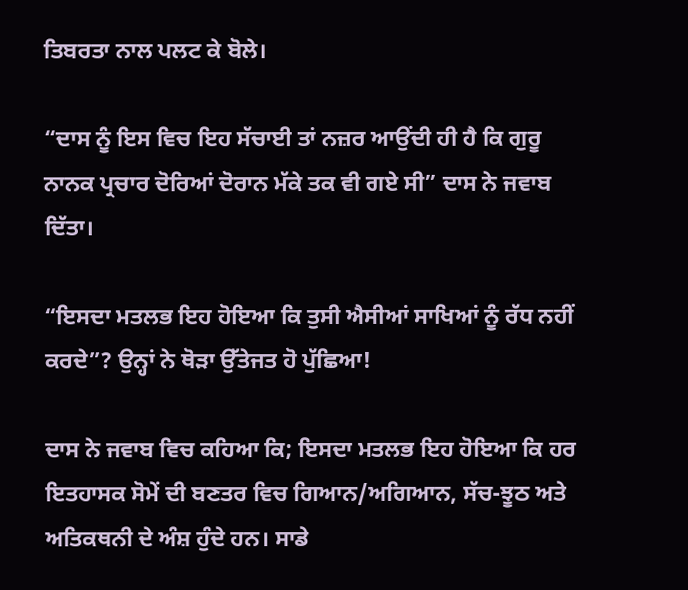ਤਿਬਰਤਾ ਨਾਲ ਪਲਟ ਕੇ ਬੋਲੇ।

“ਦਾਸ ਨੂੰ ਇਸ ਵਿਚ ਇਹ ਸੱਚਾਈ ਤਾਂ ਨਜ਼ਰ ਆਉਂਦੀ ਹੀ ਹੈ ਕਿ ਗੁਰੂ ਨਾਨਕ ਪ੍ਰਚਾਰ ਦੋਰਿਆਂ ਦੋਰਾਨ ਮੱਕੇ ਤਕ ਵੀ ਗਏ ਸੀ” ਦਾਸ ਨੇ ਜਵਾਬ ਦਿੱਤਾ।

“ਇਸਦਾ ਮਤਲਭ ਇਹ ਹੋਇਆ ਕਿ ਤੁਸੀ ਐਸੀਆਂ ਸਾਖਿਆਂ ਨੂੰ ਰੱਧ ਨਹੀਂ ਕਰਦੇ”? ਉਨ੍ਹਾਂ ਨੇ ਥੋੜਾ ਉੱਤੇਜਤ ਹੋ ਪੁੱਛਿਆ!

ਦਾਸ ਨੇ ਜਵਾਬ ਵਿਚ ਕਹਿਆ ਕਿ; ਇਸਦਾ ਮਤਲਭ ਇਹ ਹੋਇਆ ਕਿ ਹਰ ਇਤਹਾਸਕ ਸੋਮੇਂ ਦੀ ਬਣਤਰ ਵਿਚ ਗਿਆਨ/ਅਗਿਆਨ, ਸੱਚ-ਝੂਠ ਅਤੇ ਅਤਿਕਥਨੀ ਦੇ ਅੰਸ਼ ਹੁੰਦੇ ਹਨ। ਸਾਡੇ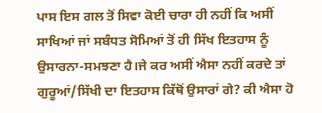ਪਾਸ ਇਸ ਗਲ ਤੋਂ ਸਿਵਾ ਕੋਈ ਚਾਰਾ ਹੀ ਨਹੀਂ ਕਿ ਅਸੀਂ ਸਾਖਿਆਂ ਜਾਂ ਸਬੰਧਤ ਸੋਮਿਆਂ ਤੋਂ ਹੀ ਸਿੱਖ ਇਤਹਾਸ ਨੂੰ ਉਸਾਰਨਾ-ਸਮਝਣਾ ਹੈ।ਜੇ ਕਰ ਅਸੀਂ ਐਸਾ ਨਹੀਂ ਕਰਦੇ ਤਾਂ ਗੁਰੂਆਂ/ਸਿੱਖੀ ਦਾ ਇਤਹਾਸ ਕਿੱਥੋਂ ਉਸਾਰਾਂ ਗੇ? ਕੀ ਐਸਾ ਹੋ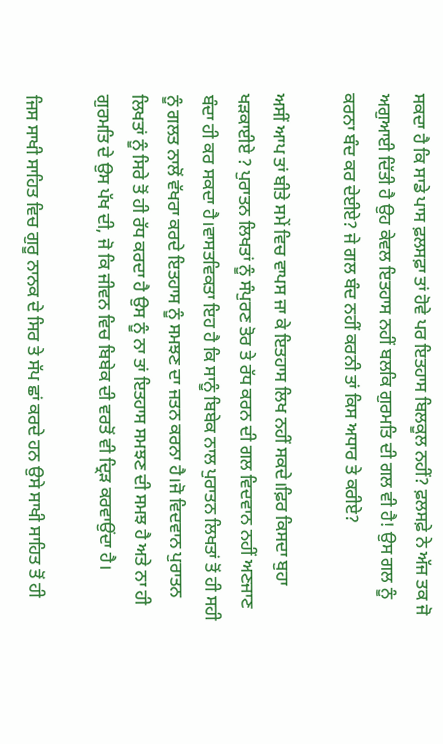ਸਕਦਾ ਹੈ ਕਿ ਸਾਡੇ ਪਾਸ ਫ਼ਲਸਫ਼ਾ ਤਾਂ ਹੋਵੇ ਪਰ ਇਤਹਾਸ ਬਿਲਕੂਲ ਨਹੀਂ? ਫ਼ਲਸਫ਼ੇ ਨੇ ਅੱਜ ਤਕ ਜੋ ਅਗੁਆਈ ਦਿੱਤੀ ਹੈ ਉਹ ਕੇਵਲ ਇਤਹਾਸ ਨਹੀਂ ਬਲਕਿ ਗੁਰਮਤਿ ਦੀ ਗਲ ਵੀ ਹੈ! ਉਸ ਗਲ ਨੂੰ ਕਰਨਾ ਬੰਦ ਕਰ ਦੇਈਏ? ਜੇ ਗਲ ਬੰਦ ਨਹੀਂ ਕਰਨੀ ਤਾਂ ਕਿਸ ਅਧਾਰ ਤੇ ਕਰੀਏ?

ਅਸੀਂ ਆਪ ਤਾਂ ਬੀਤੇ ਸਮੇਂ ਵਿਚ ਵਾਪਸ ਜਾ ਕੇ ਇਤਹਾਸ ਲਿਖ ਨਹੀਂ ਸਕਦੇ।ਫ਼ਿਰ ਕਿਸਦਾ ਬੁਹਾ ਖੜਕਾਈਏ ? ਪੁਰਾਤਨ ਲਿਖਤਾਂ ਨੂੰ ਸੰਪੁਰਣ ਤੋਰ ਤੇ ਰੱਧ ਕਰਨ ਦੀ ਗਲ ਵਿਦਵਾਨ ਨਹੀਂ ਅਣਜਾਣ ਬੰਦਾ ਹੀ ਕਰ ਸਕਦਾ ਹੈ।ਵਾਸਤਵਿਕਤਾ ਇਹ ਹੈ ਕਿ ਸਾਨੂੰ ਬਿਬੇਕ ਨਾਲ ਪੁਰਾਤਨ ਲਿਖਤਾਂ ਤੋਂ ਹੀ ਸਹੀ ਨੂੰ ਗਲਤ ਨਾਲੋਂ ਵੱਖਰਾ ਕਰਦੇ ਇਤਹਾਸ ਨੂੰ ਸਮਝਣ ਦਾ ਜਤਨ ਕਰਨਾ ਹੈ।ਜੋ ਵਿਦਵਾਨ ਪੁਰਾਤਨ ਲਿਖਤਾਂ ਨੂੰ ਸਿਰੇ ਤੋਂ ਹੀ ਰੱਧ ਕਰਦਾ ਹੈ ਉਸ ਨੂੰ ਨਾ ਤਾਂ ਇਤਹਾਸ ਸਮਝਣ ਦੀ ਸਮਝ ਹੈ ਅਤੇ ਨਾ ਹੀ ਗੁਰਮਤਿ ਦੇ ਉਸ ਪੱਖ ਦੀ, ਜੋ ਕਿ ਜੀਵਨ ਵਿਚ ਬਿਬੇਕ ਦੀ ਵਰਤੋਂ ਵੀ ਦ੍ਰਿੜ ਕਰਵਾਉਂਦਾ ਹੈ।

ਜਿਸ ਸਾਖੀ ਸਾਹਿਤ ਵਿਚ ਗੁਰੂ ਨਾਨਕ ਦੇ ਸਿਰ ਤੇ ਸੱਪ ਛਾਂ ਕਰਦੇ ਹਨ ਉਸੇ ਸਾਖੀ ਸਾਹਿਤ ਤੋਂ ਹੀ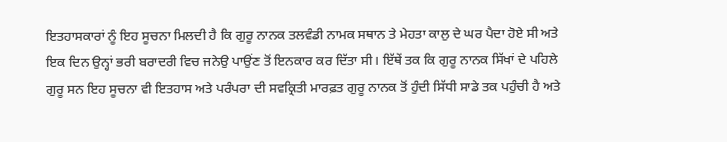ਇਤਹਾਸਕਾਰਾਂ ਨੂੰ ਇਹ ਸੂਚਨਾ ਮਿਲਦੀ ਹੈ ਕਿ ਗੁਰੂ ਨਾਨਕ ਤਲਵੰਡੀ ਨਾਮਕ ਸਥਾਨ ਤੇ ਮੇਹਤਾ ਕਾਲੁ ਦੇ ਘਰ ਪੈਦਾ ਹੋਏ ਸੀ ਅਤੇ ਇਕ ਦਿਨ ਉਨ੍ਹਾਂ ਭਰੀ ਬਰਾਦਰੀ ਵਿਚ ਜਨੇਉ ਪਾਉਂਣ ਤੋਂ ਇਨਕਾਰ ਕਰ ਦਿੱਤਾ ਸੀ। ਇੱਥੇਂ ਤਕ ਕਿ ਗੁਰੂ ਨਾਨਕ ਸਿੱਖਾਂ ਦੇ ਪਹਿਲੇ ਗੁਰੂ ਸਨ ਇਹ ਸੂਚਨਾ ਵੀ ਇਤਹਾਸ ਅਤੇ ਪਰੰਪਰਾ ਦੀ ਸਵਕ੍ਰਿਤੀ ਮਾਰਫ਼ਤ ਗੁਰੂ ਨਾਨਕ ਤੋਂ ਹੁੰਦੀ ਸਿੱਧੀ ਸਾਡੇ ਤਕ ਪਹੁੰਚੀ ਹੈ ਅਤੇ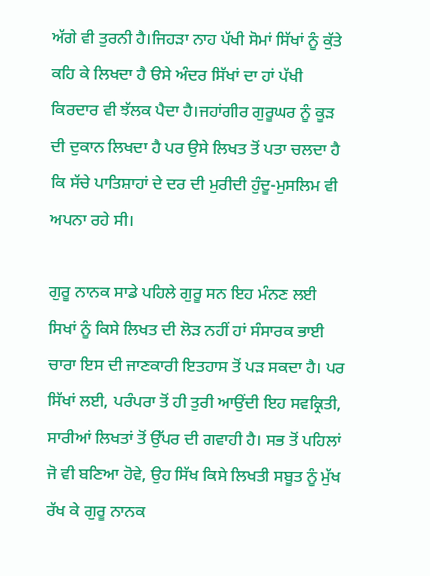ਅੱਗੇ ਵੀ ਤੁਰਨੀ ਹੈ।ਜਿਹੜਾ ਨਾਹ ਪੱਖੀ ਸੋਮਾਂ ਸਿੱਖਾਂ ਨੂੰ ਕੁੱਤੇ ਕਹਿ ਕੇ ਲਿਖਦਾ ਹੈ ੳਸੇ ਅੰਦਰ ਸਿੱਖਾਂ ਦਾ ਹਾਂ ਪੱਖੀ ਕਿਰਦਾਰ ਵੀ ਝੱਲਕ ਪੈਦਾ ਹੈ।ਜਹਾਂਗੀਰ ਗੁਰੂਘਰ ਨੂੰ ਕੂੜ ਦੀ ਦੁਕਾਨ ਲਿਖਦਾ ਹੈ ਪਰ ਉਸੇ ਲਿਖਤ ਤੋਂ ਪਤਾ ਚਲਦਾ ਹੈ ਕਿ ਸੱਚੇ ਪਾਤਿਸ਼ਾਹਾਂ ਦੇ ਦਰ ਦੀ ਮੁਰੀਦੀ ਹੁੰਦੂ-ਮੁਸਲਿਮ ਵੀ ਅਪਨਾ ਰਹੇ ਸੀ।

ਗੁਰੂ ਨਾਨਕ ਸਾਡੇ ਪਹਿਲੇ ਗੁਰੂ ਸਨ ਇਹ ਮੰਨਣ ਲਈ ਸਿਖਾਂ ਨੂੰ ਕਿਸੇ ਲਿਖਤ ਦੀ ਲੋੜ ਨਹੀਂ ਹਾਂ ਸੰਸਾਰਕ ਭਾਈ ਚਾਰਾ ਇਸ ਦੀ ਜਾਣਕਾਰੀ ਇਤਹਾਸ ਤੋਂ ਪੜ ਸਕਦਾ ਹੈ। ਪਰ ਸਿੱਖਾਂ ਲਈ, ਪਰੰਪਰਾ ਤੋਂ ਹੀ ਤੁਰੀ ਆਉਂਦੀ ਇਹ ਸਵਕ੍ਰਿਤੀ, ਸਾਰੀਆਂ ਲਿਖਤਾਂ ਤੋਂ ਉੱਪਰ ਦੀ ਗਵਾਹੀ ਹੈ। ਸਭ ਤੋਂ ਪਹਿਲਾਂ ਜੋ ਵੀ ਬਣਿਆ ਹੋਵੇ, ਉਹ ਸਿੱਖ ਕਿਸੇ ਲਿਖਤੀ ਸਬੂਤ ਨੂੰ ਮੁੱਖ ਰੱਖ ਕੇ ਗੁਰੂ ਨਾਨਕ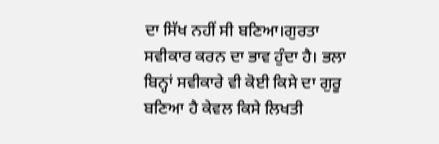ਦਾ ਸਿੱਖ ਨਹੀਂ ਸੀ ਬਣਿਆ।ਗੁਰਤਾ ਸਵੀਕਾਰ ਕਰਨ ਦਾ ਭਾਵ ਹੁੰਦਾ ਹੈ। ਭਲਾ ਬਿਨ੍ਹਾਂ ਸਵੀਕਾਰੇ ਵੀ ਕੋਈ ਕਿਸੇ ਦਾ ਗੁਰੂ ਬਣਿਆ ਹੈ ਕੇਵਲ ਕਿਸੇ ਲਿਖਤੀ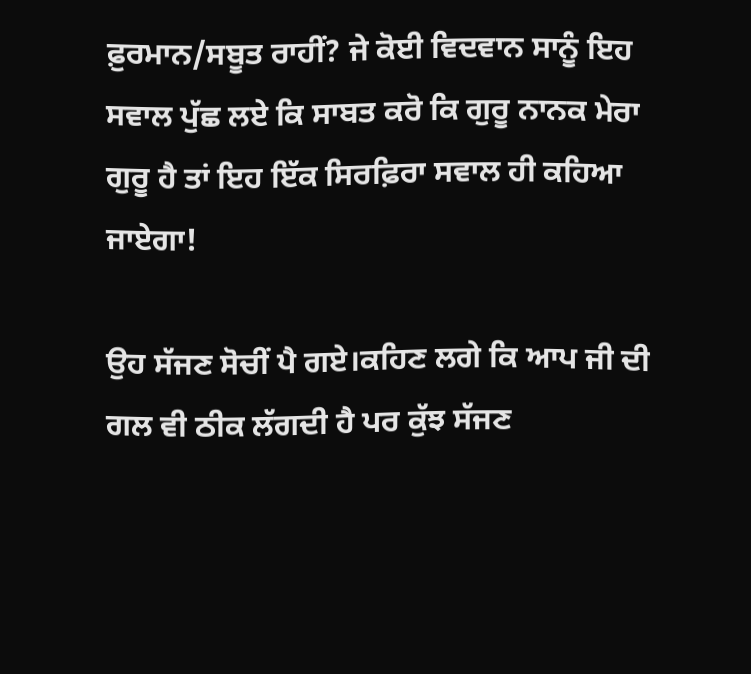ਫ਼ੁਰਮਾਨ/ਸਬੂਤ ਰਾਹੀਂ? ਜੇ ਕੋਈ ਵਿਦਵਾਨ ਸਾਨੂੰ ਇਹ ਸਵਾਲ ਪੁੱਛ ਲਏ ਕਿ ਸਾਬਤ ਕਰੋ ਕਿ ਗੁਰੂ ਨਾਨਕ ਮੇਰਾ ਗੁਰੂ ਹੈ ਤਾਂ ਇਹ ਇੱਕ ਸਿਰਫ਼ਿਰਾ ਸਵਾਲ ਹੀ ਕਹਿਆ ਜਾਏਗਾ!

ਉਹ ਸੱਜਣ ਸੋਚੀਂ ਪੈ ਗਏ।ਕਹਿਣ ਲਗੇ ਕਿ ਆਪ ਜੀ ਦੀ ਗਲ ਵੀ ਠੀਕ ਲੱਗਦੀ ਹੈ ਪਰ ਕੁੱਝ ਸੱਜਣ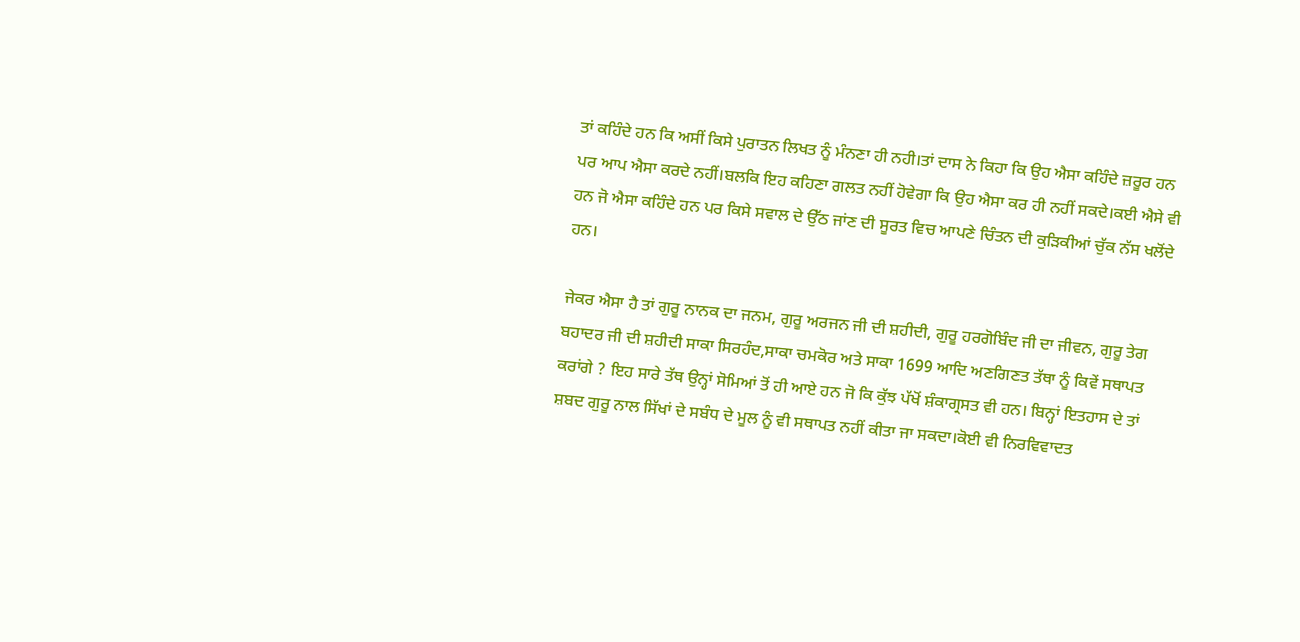ਤਾਂ ਕਹਿੰਦੇ ਹਨ ਕਿ ਅਸੀਂ ਕਿਸੇ ਪੁਰਾਤਨ ਲਿਖਤ ਨੂੰ ਮੰਨਣਾ ਹੀ ਨਹੀ।ਤਾਂ ਦਾਸ ਨੇ ਕਿਹਾ ਕਿ ਉਹ ਐਸਾ ਕਹਿੰਦੇ ਜ਼ਰੂਰ ਹਨ ਪਰ ਆਪ ਐਸਾ ਕਰਦੇ ਨਹੀਂ।ਬਲਕਿ ਇਹ ਕਹਿਣਾ ਗਲਤ ਨਹੀਂ ਹੋਵੇਗਾ ਕਿ ਉਹ ਐਸਾ ਕਰ ਹੀ ਨਹੀਂ ਸਕਦੇ।ਕਈ ਐਸੇ ਵੀ ਹਨ ਜੋ ਐਸਾ ਕਹਿੰਦੇ ਹਨ ਪਰ ਕਿਸੇ ਸਵਾਲ ਦੇ ਉੱਠ ਜਾਂਣ ਦੀ ਸੂਰਤ ਵਿਚ ਆਪਣੇ ਚਿੰਤਨ ਦੀ ਕੁੜਿਕੀਆਂ ਚੁੱਕ ਨੱਸ ਖਲੋਂਦੇ ਹਨ।

ਜੇਕਰ ਐਸਾ ਹੈ ਤਾਂ ਗੁਰੂ ਨਾਨਕ ਦਾ ਜਨਮ, ਗੁਰੂ ਅਰਜਨ ਜੀ ਦੀ ਸ਼ਹੀਦੀ, ਗੁਰੂ ਹਰਗੋਬਿੰਦ ਜੀ ਦਾ ਜੀਵਨ, ਗੁਰੂ ਤੇਗ ਬਹਾਦਰ ਜੀ ਦੀ ਸ਼ਹੀਦੀ ਸਾਕਾ ਸਿਰਹੰਦ,ਸਾਕਾ ਚਮਕੋਰ ਅਤੇ ਸਾਕਾ 1699 ਆਦਿ ਅਣਗਿਣਤ ਤੱਥਾ ਨੂੰ ਕਿਵੇਂ ਸਥਾਪਤ ਕਰਾਂਗੇ ? ਇਹ ਸਾਰੇ ਤੱਥ ਉਨ੍ਹਾਂ ਸੋਮਿਆਂ ਤੋਂ ਹੀ ਆਏ ਹਨ ਜੋ ਕਿ ਕੁੱਝ ਪੱਖੋਂ ਸ਼ੰਕਾਗ੍ਰਸਤ ਵੀ ਹਨ। ਬਿਨ੍ਹਾਂ ਇਤਹਾਸ ਦੇ ਤਾਂ ਸ਼ਬਦ ਗੁਰੂ ਨਾਲ ਸਿੱਖਾਂ ਦੇ ਸਬੰਧ ਦੇ ਮੂਲ ਨੂੰ ਵੀ ਸਥਾਪਤ ਨਹੀਂ ਕੀਤਾ ਜਾ ਸਕਦਾ।ਕੋਈ ਵੀ ਨਿਰਵਿਵਾਦਤ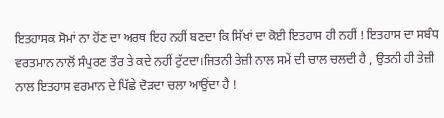ਇਤਹਾਸਕ ਸੋਮਾਂ ਨਾ ਹੋਂਣ ਦਾ ਅਰਥ ਇਹ ਨਹੀਂ ਬਣਦਾ ਕਿ ਸਿੱਖਾਂ ਦਾ ਕੋਈ ਇਤਹਾਸ ਹੀ ਨਹੀਂ ! ਇਤਹਾਸ ਦਾ ਸਬੰਧ ਵਰਤਮਾਨ ਨਾਲੋਂ ਸੰਪੁਰਣ ਤੌਰ ਤੇ ਕਦੇ ਨਹੀਂ ਟੁੱਟਦਾ।ਜਿਤਨੀ ਤੇਜ਼ੀ ਨਾਲ ਸਮੇਂ ਦੀ ਚਾਲ ਚਲਦੀ ਹੈ , ਉਤਨੀ ਹੀ ਤੇਜ਼ੀ ਨਾਲ ਇਤਹਾਸ ਵਰਮਾਨ ਦੇ ਪਿੱਛੇ ਦੋੜਦਾ ਚਲਾ ਆਉਂਦਾ ਹੈ !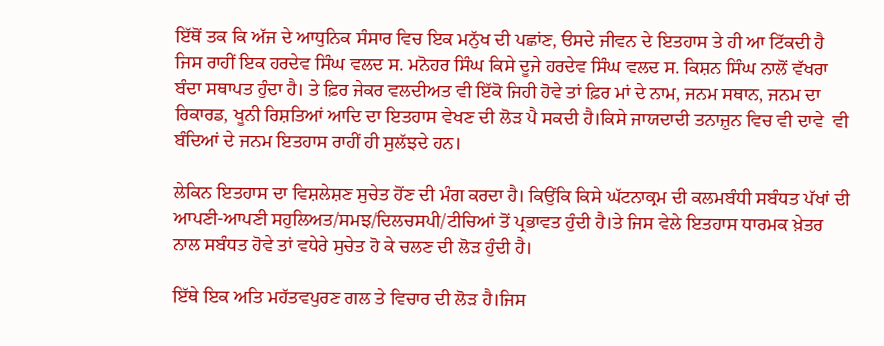ਇੱਥੋਂ ਤਕ ਕਿ ਅੱਜ ਦੇ ਆਧੁਨਿਕ ਸੰਸਾਰ ਵਿਚ ਇਕ ਮਨੁੱਖ ਦੀ ਪਛਾਂਣ, ੳਸਦੇ ਜੀਵਨ ਦੇ ਇਤਹਾਸ ਤੇ ਹੀ ਆ ਟਿੱਕਦੀ ਹੈ ਜਿਸ ਰਾਹੀਂ ਇਕ ਹਰਦੇਵ ਸਿੰਘ ਵਲਦ ਸ. ਮਨੋਹਰ ਸਿੰਘ ਕਿਸੇ ਦੂਜੇ ਹਰਦੇਵ ਸਿੰਘ ਵਲਦ ਸ. ਕਿਸ਼ਨ ਸਿੰਘ ਨਾਲੋਂ ਵੱਖਰਾ ਬੰਦਾ ਸਥਾਪਤ ਹੁੰਦਾ ਹੈ। ਤੇ ਫ਼ਿਰ ਜੇਕਰ ਵਲਦੀਅਤ ਵੀ ਇੱਕੋ ਜਿਹੀ ਹੋਵੇ ਤਾਂ ਫ਼ਿਰ ਮਾਂ ਦੇ ਨਾਮ, ਜਨਮ ਸਥਾਨ, ਜਨਮ ਦਾ ਰਿਕਾਰਡ, ਖੂਨੀ ਰਿਸ਼ਤਿਆਂ ਆਦਿ ਦਾ ਇਤਹਾਸ ਵੇਖਣ ਦੀ ਲੋੜ ਪੈ ਸਕਦੀ ਹੈ।ਕਿਸੇ ਜਾਯਦਾਦੀ ਤਨਾਜ਼ੁਨ ਵਿਚ ਵੀ ਦਾਵੇ  ਵੀ ਬੰਦਿਆਂ ਦੇ ਜਨਮ ਇਤਹਾਸ ਰਾਹੀਂ ਹੀ ਸੁਲੱਝਦੇ ਹਨ।

ਲੇਕਿਨ ਇਤਹਾਸ ਦਾ ਵਿਸ਼ਲੇਸ਼ਣ ਸੁਚੇਤ ਹੋਂਣ ਦੀ ਮੰਗ ਕਰਦਾ ਹੈ। ਕਿਉਂਕਿ ਕਿਸੇ ਘੱਟਨਾਕ੍ਰਮ ਦੀ ਕਲਮਬੰਧੀ ਸਬੰਧਤ ਪੱਖਾਂ ਦੀ ਆਪਣੀ-ਆਪਣੀ ਸਹੁਲਿਅਤ/ਸਮਝ/ਦਿਲਚਸਪੀ/ਟੀਚਿਆਂ ਤੋਂ ਪ੍ਰਭਾਵਤ ਹੁੰਦੀ ਹੈ।ਤੇ ਜਿਸ ਵੇਲੇ ਇਤਹਾਸ ਧਾਰਮਕ ਖ਼ੇਤਰ ਨਾਲ ਸਬੰਧਤ ਹੋਵੇ ਤਾਂ ਵਧੇਰੇ ਸੁਚੇਤ ਹੋ ਕੇ ਚਲਣ ਦੀ ਲੋੜ ਹੁੰਦੀ ਹੈ।

ਇੱਥੇ ਇਕ ਅਤਿ ਮਹੱਤਵਪੁਰਣ ਗਲ ਤੇ ਵਿਚਾਰ ਦੀ ਲੋੜ ਹੈ।ਜਿਸ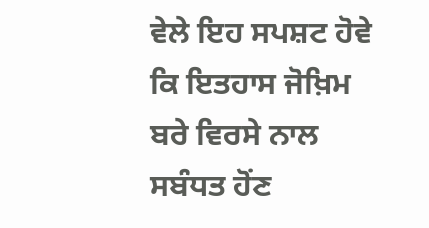ਵੇਲੇ ਇਹ ਸਪਸ਼ਟ ਹੋਵੇ ਕਿ ਇਤਹਾਸ ਜੋਖ਼ਿਮ ਬਰੇ ਵਿਰਸੇ ਨਾਲ ਸਬੰਧਤ ਹੋਂਣ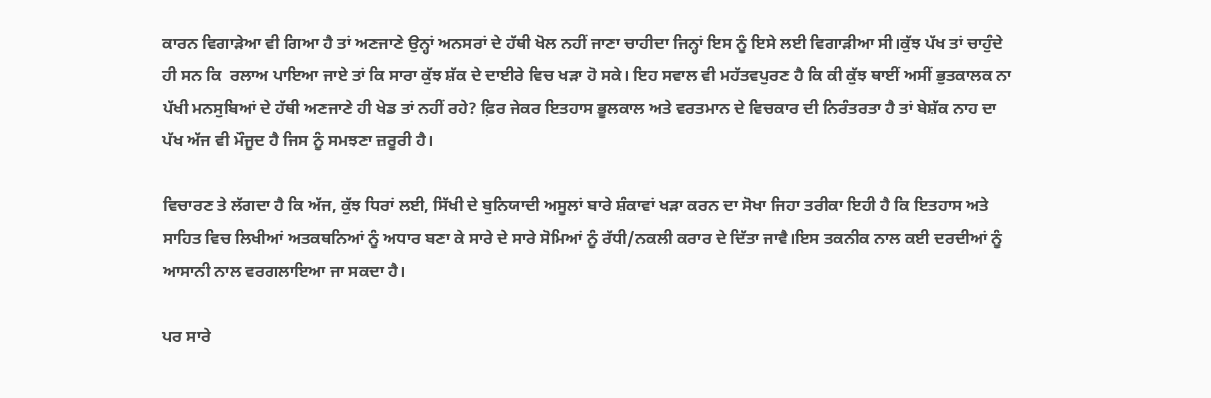ਕਾਰਨ ਵਿਗਾੜੇਆ ਵੀ ਗਿਆ ਹੈ ਤਾਂ ਅਣਜਾਣੇ ਉਨ੍ਹਾਂ ਅਨਸਰਾਂ ਦੇ ਹੱਥੀ ਖੋਲ ਨਹੀਂ ਜਾਣਾ ਚਾਹੀਦਾ ਜਿਨ੍ਹਾਂ ਇਸ ਨੂੰ ਇਸੇ ਲਈ ਵਿਗਾੜੀਆ ਸੀ।ਕੁੱਝ ਪੱਖ ਤਾਂ ਚਾਹੁੰਦੇ ਹੀ ਸਨ ਕਿ  ਰਲਾਅ ਪਾਇਆ ਜਾਏ ਤਾਂ ਕਿ ਸਾਰਾ ਕੁੱਝ ਸ਼ੱਕ ਦੇ ਦਾਈਰੇ ਵਿਚ ਖੜਾ ਹੋ ਸਕੇ। ਇਹ ਸਵਾਲ ਵੀ ਮਹੱਤਵਪੁਰਣ ਹੈ ਕਿ ਕੀ ਕੁੱਝ ਥਾਈਂ ਅਸੀਂ ਭੁਤਕਾਲਕ ਨਾ ਪੱਖੀ ਮਨਸੁਬਿਆਂ ਦੇ ਹੱਥੀ ਅਣਜਾਣੇ ਹੀ ਖੇਡ ਤਾਂ ਨਹੀਂ ਰਹੇ? ਫ਼ਿਰ ਜੇਕਰ ਇਤਹਾਸ ਭੂਲਕਾਲ ਅਤੇ ਵਰਤਮਾਨ ਦੇ ਵਿਚਕਾਰ ਦੀ ਨਿਰੰਤਰਤਾ ਹੈ ਤਾਂ ਬੇਸ਼ੱਕ ਨਾਹ ਦਾ ਪੱਖ ਅੱਜ ਵੀ ਮੌਜੂਦ ਹੈ ਜਿਸ ਨੂੰ ਸਮਝਣਾ ਜ਼ਰੂਰੀ ਹੈ।

ਵਿਚਾਰਣ ਤੇ ਲੱਗਦਾ ਹੈ ਕਿ ਅੱਜ, ਕੁੱਝ ਧਿਰਾਂ ਲਈ, ਸਿੱਖੀ ਦੇ ਬੁਨਿਯਾਦੀ ਅਸੂਲਾਂ ਬਾਰੇ ਸ਼ੰਕਾਵਾਂ ਖੜਾ ਕਰਨ ਦਾ ਸੋਖਾ ਜਿਹਾ ਤਰੀਕਾ ਇਹੀ ਹੈ ਕਿ ਇਤਹਾਸ ਅਤੇ ਸਾਹਿਤ ਵਿਚ ਲਿਖੀਆਂ ਅਤਕਥਨਿਆਂ ਨੂੰ ਅਧਾਰ ਬਣਾ ਕੇ ਸਾਰੇ ਦੇ ਸਾਰੇ ਸੋਮਿਆਂ ਨੂੰ ਰੱਧੀ/ਨਕਲੀ ਕਰਾਰ ਦੇ ਦਿੱਤਾ ਜਾਵੈ।ਇਸ ਤਕਨੀਕ ਨਾਲ ਕਈ ਦਰਦੀਆਂ ਨੂੰ ਆਸਾਨੀ ਨਾਲ ਵਰਗਲਾਇਆ ਜਾ ਸਕਦਾ ਹੈ।

ਪਰ ਸਾਰੇ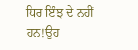ਧਿਰ ਇੰਝ ਦੇ ਨਹੀਂ ਹਨ!ਉਹ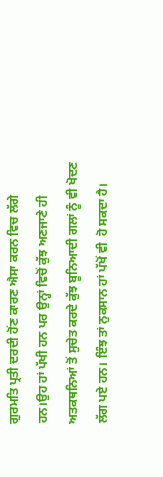ਗੁਰਮਤਿ ਪ੍ਰਤੀ ਦਰਦੀ ਹੋਂਣ ਕਾਰਣ ਐਸਾ ਕਰਨ ਵਿਚ ਲੱਗੇ ਹਨ।ਉਹ ਹਾਂ ਪੱਖੀ ਹਨ ਪਰ ਉਨ੍ਹਾਂ ਵਿਚੋਂ ਕੁੱਝ ਅਣਜਾਣੇ ਹੀ ਅਤਕਥਨਿਆਂ ਤੋਂ ਸੁਚੇਤ ਕਰਦੇ ਕੁੱਝ ਬੂਨਿਆਦੀ ਗਲਾਂ ਨੂੰ ਵੀ ਖੋਦਣ ਲੱਗ ਪਏ ਹਨ। ਇੰਝ ਤਾਂ ਨੁਕਸਾਨ ਹਾਂ ਪੱਖੋਂ ਵੀ  ਹੋ ਸਕਦਾ ਹੈ।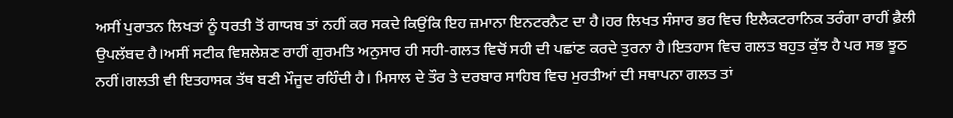ਅਸੀਂ ਪੁਰਾਤਨ ਲਿਖਤਾਂ ਨੂੰ ਧਰਤੀ ਤੋਂ ਗਾਯਬ ਤਾਂ ਨਹੀਂ ਕਰ ਸਕਦੇ ਕਿਉਂਕਿ ਇਹ ਜ਼ਮਾਨਾ ਇਨਟਰਨੈਟ ਦਾ ਹੈ।ਹਰ ਲਿਖਤ ਸੰਸਾਰ ਭਰ ਵਿਚ ਇਲੈਕਟਰਾਨਿਕ ਤਰੰਗਾ ਰਾਹੀਂ ਫ਼ੈਲੀ ਉਪਲੱਬਦ ਹੈ।ਅਸੀਂ ਸਟੀਕ ਵਿਸ਼ਲੇਸ਼ਣ ਰਾਹੀਂ ਗੁਰਮਤਿ ਅਨੁਸਾਰ ਹੀ ਸਹੀ-ਗਲਤ ਵਿਚੋਂ ਸਹੀ ਦੀ ਪਛਾਂਣ ਕਰਦੇ ਤੁਰਨਾ ਹੈ।ਇਤਹਾਸ ਵਿਚ ਗਲਤ ਬਹੁਤ ਕੁੱਝ ਹੈ ਪਰ ਸਭ ਝੂਠ ਨਹੀਂ।ਗਲਤੀ ਵੀ ਇਤਹਾਸਕ ਤੱਥ ਬਣੀ ਮੌਜੂਦ ਰਹਿੰਦੀ ਹੈ। ਮਿਸਾਲ ਦੇ ਤੌਰ ਤੇ ਦਰਬਾਰ ਸਾਹਿਬ ਵਿਚ ਮੁਰਤੀਆਂ ਦੀ ਸਥਾਪਨਾ ਗਲਤ ਤਾਂ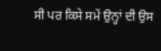ਸੀ ਪਰ ਕਿਸੇ ਸਮੇਂ ਉਨ੍ਹਾਂ ਦੀ ਉਸ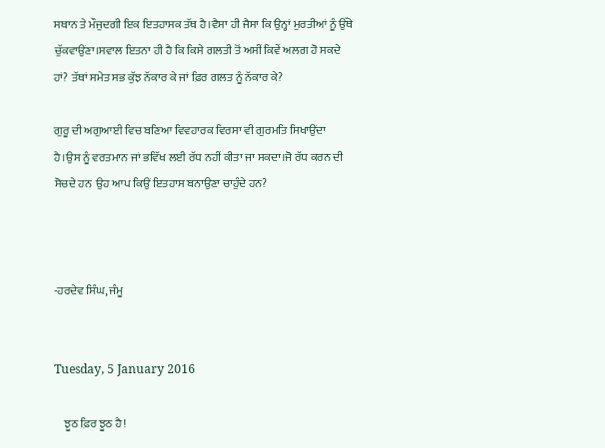ਸਥਾਨ ਤੇ ਮੌਜੁਦਗੀ ਇਕ ਇਤਹਾਸਕ ਤੱਥ ਹੈ।ਵੈਸਾ ਹੀ ਜੈਸਾ ਕਿ ਉਨ੍ਹਾਂ ਮੁਰਤੀਆਂ ਨੂੰ ਉੱਥੇ ਚੁੱਕਵਾਉਂਣਾ।ਸਵਾਲ ਇਤਨਾ ਹੀ ਹੈ ਕਿ ਕਿਸੇ ਗਲਤੀ ਤੋਂ ਅਸੀਂ ਕਿਵੇਂ ਅਲਗ ਹੋ ਸਕਦੇ ਹਾਂ? ਤੱਥਾਂ ਸਮੇਤ ਸਭ ਕੁੱਝ ਨੱਕਾਰ ਕੇ ਜਾਂ ਫ਼ਿਰ ਗਲਤ ਨੂੰ ਨੱਕਾਰ ਕੇ?

ਗੁਰੂ ਦੀ ਅਗੁਆਈ ਵਿਚ ਬਣਿਆ ਵਿਵਹਾਰਕ ਵਿਰਸਾ ਵੀ ਗੁਰਮਤਿ ਸਿਖਾਉਂਦਾ ਹੈ।ਉਸ ਨੂੰ ਵਰਤਮਾਨ ਜਾਂ ਭਵਿੱਖ ਲਈ ਰੱਧ ਨਹੀਂ ਕੀਤਾ ਜਾ ਸਕਦਾ।ਜੋ ਰੱਧ ਕਰਨ ਦੀ ਸੋਚਦੇ ਹਨ  ਉਹ ਆਪ ਕਿਉਂ ਇਤਹਾਸ ਬਨਾਉਣਾ ਚਾਹੁੰਦੇ ਹਨ?



-ਹਰਦੇਵ ਸਿੰਘ, ਜੰਮੂ


Tuesday, 5 January 2016

    ਝੂਠ ਫ਼ਿਰ ਝੂਠ ਹੈ!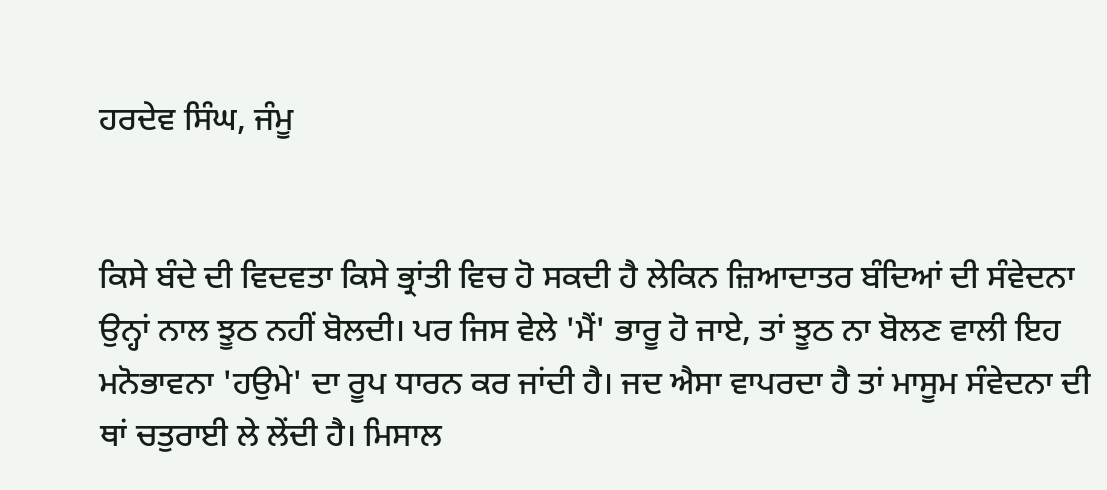ਹਰਦੇਵ ਸਿੰਘ, ਜੰਮੂ


ਕਿਸੇ ਬੰਦੇ ਦੀ ਵਿਦਵਤਾ ਕਿਸੇ ਭ੍ਰਾਂਤੀ ਵਿਚ ਹੋ ਸਕਦੀ ਹੈ ਲੇਕਿਨ ਜ਼ਿਆਦਾਤਰ ਬੰਦਿਆਂ ਦੀ ਸੰਵੇਦਨਾ ਉਨ੍ਹਾਂ ਨਾਲ ਝੂਠ ਨਹੀਂ ਬੋਲਦੀ। ਪਰ ਜਿਸ ਵੇਲੇ 'ਮੈਂ' ਭਾਰੂ ਹੋ ਜਾਏ, ਤਾਂ ਝੂਠ ਨਾ ਬੋਲਣ ਵਾਲੀ ਇਹ ਮਨੋਭਾਵਨਾ 'ਹਉਮੇ' ਦਾ ਰੂਪ ਧਾਰਨ ਕਰ ਜਾਂਦੀ ਹੈ। ਜਦ ਐਸਾ ਵਾਪਰਦਾ ਹੈ ਤਾਂ ਮਾਸੂਮ ਸੰਵੇਦਨਾ ਦੀ ਥਾਂ ਚਤੁਰਾਈ ਲੇ ਲੇਂਦੀ ਹੈ। ਮਿਸਾਲ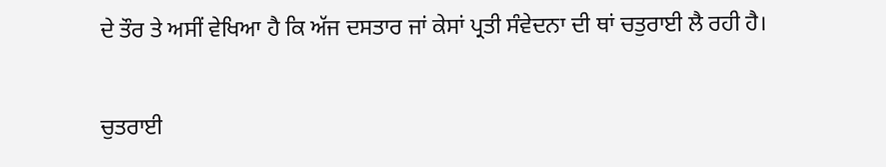ਦੇ ਤੌਰ ਤੇ ਅਸੀਂ ਵੇਖਿਆ ਹੈ ਕਿ ਅੱਜ ਦਸਤਾਰ ਜਾਂ ਕੇਸਾਂ ਪ੍ਰਤੀ ਸੰਵੇਦਨਾ ਦੀ ਥਾਂ ਚਤੁਰਾਈ ਲੈ ਰਹੀ ਹੈ।

ਚੁਤਰਾਈ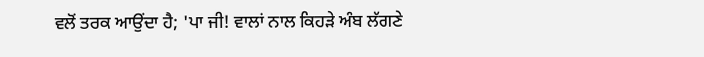ਵਲੋਂ ਤਰਕ ਆਉਂਦਾ ਹੈ; 'ਪਾ ਜੀ! ਵਾਲਾਂ ਨਾਲ ਕਿਹੜੇ ਅੰਬ ਲੱਗਣੇ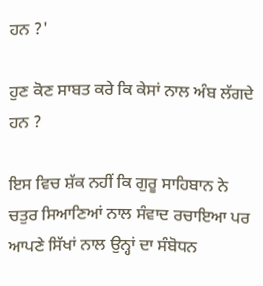ਹਨ ?'

ਹੁਣ ਕੋਣ ਸਾਬਤ ਕਰੇ ਕਿ ਕੇਸਾਂ ਨਾਲ ਅੰਬ ਲੱਗਦੇ ਹਨ ?

ਇਸ ਵਿਚ ਸ਼ੱਕ ਨਹੀਂ ਕਿ ਗੁਰੂ ਸਾਹਿਬਾਨ ਨੇ ਚਤੁਰ ਸਿਆਣਿਆਂ ਨਾਲ ਸੰਵਾਦ ਰਚਾਇਆ ਪਰ ਆਪਣੇ ਸਿੱਖਾਂ ਨਾਲ ਉਨ੍ਹਾਂ ਦਾ ਸੰਬੋਧਨ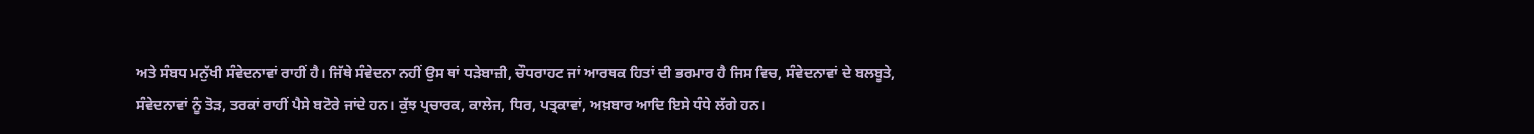ਅਤੇ ਸੰਬਧ ਮਨੁੱਖੀ ਸੰਵੇਦਨਾਵਾਂ ਰਾਹੀਂ ਹੈ। ਜਿੱਥੇ ਸੰਵੇਦਨਾ ਨਹੀਂ ਉਸ ਥਾਂ ਧੜੇਬਾਜ਼ੀ, ਚੌਧਰਾਹਟ ਜਾਂ ਆਰਥਕ ਹਿਤਾਂ ਦੀ ਭਰਮਾਰ ਹੈ ਜਿਸ ਵਿਚ, ਸੰਵੇਦਨਾਵਾਂ ਦੇ ਬਲਬੂਤੇ, ਸੰਵੇਦਨਾਵਾਂ ਨੂੰ ਤੋੜ, ਤਰਕਾਂ ਰਾਹੀਂ ਪੈਸੇ ਬਟੋਰੇ ਜਾਂਦੇ ਹਨ। ਕੁੱਝ ਪ੍ਰਚਾਰਕ, ਕਾਲੇਜ, ਧਿਰ, ਪਤ੍ਰਕਾਵਾਂ, ਅਖ਼ਬਾਰ ਆਦਿ ਇਸੇ ਧੰਧੇ ਲੱਗੇ ਹਨ।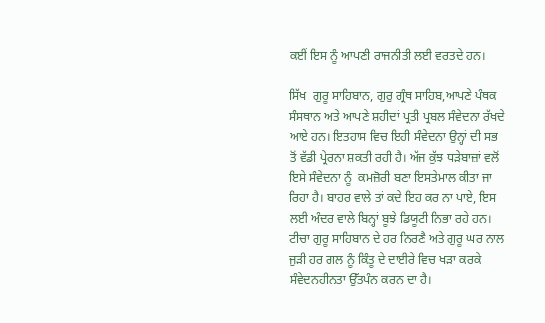ਕਈਂ ਇਸ ਨੂੰ ਆਪਣੀ ਰਾਜਨੀਤੀ ਲਈ ਵਰਤਦੇ ਹਨ।

ਸਿੱਖ  ਗੁਰੂ ਸਾਹਿਬਾਨ, ਗੁਰੁ ਗ੍ਰੰਥ ਸਾਹਿਬ,ਆਪਣੇ ਪੰਥਕ ਸੰਸਥਾਨ ਅਤੇ ਆਪਣੇ ਸ਼ਹੀਦਾਂ ਪ੍ਰਤੀ ਪ੍ਰਬਲ ਸੰਵੇਦਨਾ ਰੱਖਦੇ ਆਏ ਹਨ। ਇਤਹਾਸ ਵਿਚ ਇਹੀ ਸੰਵੇਦਨਾ ਉਨ੍ਹਾਂ ਦੀ ਸਭ ਤੋਂ ਵੱਡੀ ਪ੍ਰੇਰਨਾ ਸ਼ਕਤੀ ਰਹੀ ਹੈ। ਅੱਜ ਕੁੱਝ ਧੜੇਬਾਜ਼ਾਂ ਵਲੋਂ  ਇਸੇ ਸੰਵੇਦਨਾ ਨੂੰ  ਕਮਜ਼ੋਰੀ ਬਣਾ ਇਸਤੇਮਾਲ ਕੀਤਾ ਜਾ ਰਿਹਾ ਹੈ। ਬਾਹਰ ਵਾਲੇ ਤਾਂ ਕਦੇ ਇਹ ਕਰ ਨਾ ਪਾਏ, ਇਸ ਲਈ ਅੰਦਰ ਵਾਲੇ ਬਿਨ੍ਹਾਂ ਬੂਝੇ ਡਿਯੂਟੀ ਨਿਭਾ ਰਹੇ ਹਨ। ਟੀਚਾ ਗੁਰੂ ਸਾਹਿਬਾਨ ਦੇ ਹਰ ਨਿਰਣੈ ਅਤੇ ਗੁਰੂ ਘਰ ਨਾਲ ਜੁੜੀ ਹਰ ਗਲ ਨੂੰ ਕਿੰਤੂ ਦੇ ਦਾਈਰੇ ਵਿਚ ਖੜਾ ਕਰਕੇ ਸੰਵੇਦਨਹੀਨਤਾ ਉੱਤਪੰਨ ਕਰਨ ਦਾ ਹੈ।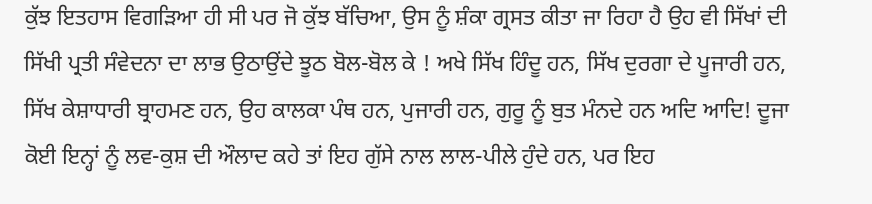ਕੁੱਝ ਇਤਹਾਸ ਵਿਗੜਿਆ ਹੀ ਸੀ ਪਰ ਜੋ ਕੁੱਝ ਬੱਚਿਆ, ਉਸ ਨੂੰ ਸ਼ੰਕਾ ਗ੍ਰਸਤ ਕੀਤਾ ਜਾ ਰਿਹਾ ਹੈ ਉਹ ਵੀ ਸਿੱਖਾਂ ਦੀ ਸਿੱਖੀ ਪ੍ਰਤੀ ਸੰਵੇਦਨਾ ਦਾ ਲਾਭ ਉਠਾਉਂਦੇ ਝੂਠ ਬੋਲ-ਬੋਲ ਕੇ ! ਅਖੇ ਸਿੱਖ ਹਿੰਦੂ ਹਨ, ਸਿੱਖ ਦੁਰਗਾ ਦੇ ਪੂਜਾਰੀ ਹਨ, ਸਿੱਖ ਕੇਸ਼ਾਧਾਰੀ ਬ੍ਰਾਹਮਣ ਹਨ, ਉਹ ਕਾਲਕਾ ਪੰਥ ਹਨ, ਪੁਜਾਰੀ ਹਨ, ਗੁਰੂ ਨੂੰ ਬੁਤ ਮੰਨਦੇ ਹਨ ਅਦਿ ਆਦਿ! ਦੂਜਾ ਕੋਈ ਇਨ੍ਹਾਂ ਨੂੰ ਲਵ-ਕੁਸ਼ ਦੀ ਔਲਾਦ ਕਹੇ ਤਾਂ ਇਹ ਗੁੱਸੇ ਨਾਲ ਲਾਲ-ਪੀਲੇ ਹੁੰਦੇ ਹਨ, ਪਰ ਇਹ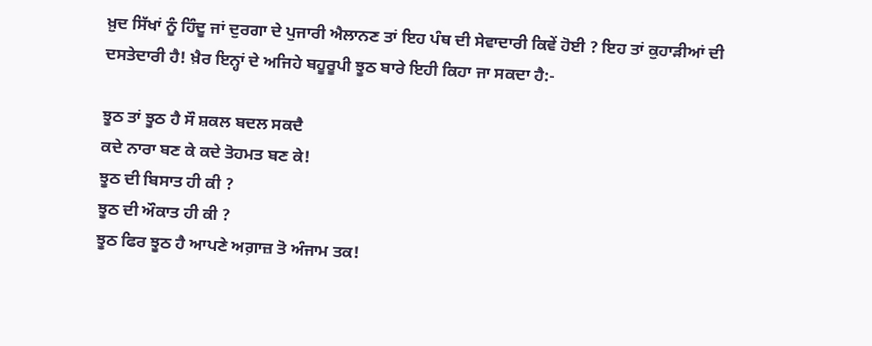ਖ਼ੁਦ ਸਿੱਖਾਂ ਨੂੰ ਹਿੰਦੂ ਜਾਂ ਦੁਰਗਾ ਦੇ ਪੁਜਾਰੀ ਐਲਾਨਣ ਤਾਂ ਇਹ ਪੰਥ ਦੀ ਸੇਵਾਦਾਰੀ ਕਿਵੇਂ ਹੋਈ ? ਇਹ ਤਾਂ ਕੁਹਾੜੀਆਂ ਦੀ ਦਸਤੇਦਾਰੀ ਹੈ! ਖ਼ੈਰ ਇਨ੍ਹਾਂ ਦੇ ਅਜਿਹੇ ਬਹੂਰੂਪੀ ਝੂਠ ਬਾਰੇ ਇਹੀ ਕਿਹਾ ਜਾ ਸਕਦਾ ਹੈ:-

ਝੂਠ ਤਾਂ ਝੂਠ ਹੈ ਸੌ ਸ਼ਕਲ ਬਦਲ ਸਕਦੈ
ਕਦੇ ਨਾਰਾ ਬਣ ਕੇ ਕਦੇ ਤੋਹਮਤ ਬਣ ਕੇ!
ਝੂਠ ਦੀ ਬਿਸਾਤ ਹੀ ਕੀ ?
ਝੂਠ ਦੀ ਔਕਾਤ ਹੀ ਕੀ ?
ਝੂਠ ਫਿਰ ਝੂਠ ਹੈ ਆਪਣੇ ਅਗ਼ਾਜ਼ ਤੋ ਅੰਜਾਮ ਤਕ!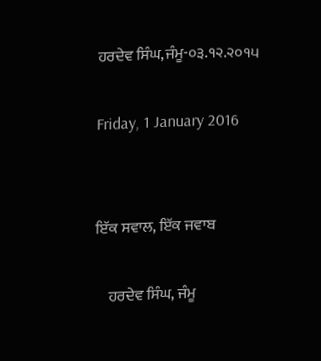ਹਰਦੇਵ ਸਿੰਘ,ਜੰਮੂ-੦੩.੧੨.੨੦੧੫

Friday, 1 January 2016


ਇੱਕ ਸਵਾਲ, ਇੱਕ ਜਵਾਬ

    ਹਰਦੇਵ ਸਿੰਘ, ਜੰਮੂ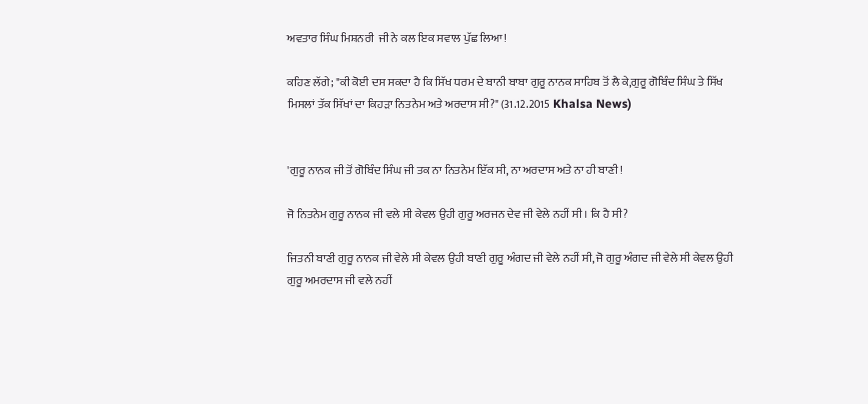ਅਵਤਾਰ ਸਿੰਘ ਮਿਸ਼ਨਰੀ  ਜੀ ਨੇ ਕਲ ਇਕ ਸਵਾਲ ਪੁੱਛ ਲਿਆ!

ਕਹਿਣ ਲੱਗੇ; "ਕੀ ਕੋਈ ਦਸ ਸਕਦਾ ਹੈ ਕਿ ਸਿੱਖ ਧਰਮ ਦੇ ਬਾਨੀ ਬਾਬਾ ਗੁਰੂ ਨਾਨਕ ਸਾਹਿਬ ਤੋਂ ਲੈ ਕੇ,ਗੁਰੂ ਗੋਬਿੰਦ ਸਿੰਘ ਤੇ ਸਿੱਖ ਮਿਸਲਾਂ ਤੱਕ ਸਿੱਖਾਂ ਦਾ ਕਿਹੜਾ ਨਿਤਨੇਮ ਅਤੇ ਅਰਦਾਸ ਸੀ?" (31.12.2015 Khalsa News)


'ਗੁਰੂ ਨਾਨਕ ਜੀ ਤੋਂ ਗੋਬਿੰਦ ਸਿੰਘ ਜੀ ਤਕ ਨਾ ਨਿਤਨੇਮ ਇੱਕ ਸੀ, ਨਾ ਅਰਦਾਸ ਅਤੇ ਨਾ ਹੀ ਬਾਣੀ!

ਜੋ ਨਿਤਨੇਮ ਗੁਰੂ ਨਾਨਕ ਜੀ ਵਲੇ ਸੀ ਕੇਵਲ ਉਹੀ ਗੁਰੂ ਅਰਜਨ ਦੇਵ ਜੀ ਵੇਲੇ ਨਹੀਂ ਸੀ। ਕਿ ਹੈ ਸੀ?

ਜਿਤਨੀ ਬਾਣੀ ਗੁਰੂ ਨਾਨਕ ਜੀ ਵੇਲੇ ਸੀ ਕੇਵਲ ਉਹੀ ਬਾਣੀ ਗੁਰੂ ਅੰਗਦ ਜੀ ਵੇਲੇ ਨਹੀਂ ਸੀ, ਜੋ ਗੁਰੂ ਅੰਗਦ ਜੀ ਵੇਲੇ ਸੀ ਕੇਵਲ ਉਹੀ ਗੁਰੂ ਅਮਰਦਾਸ ਜੀ ਵਲੇ ਨਹੀਂ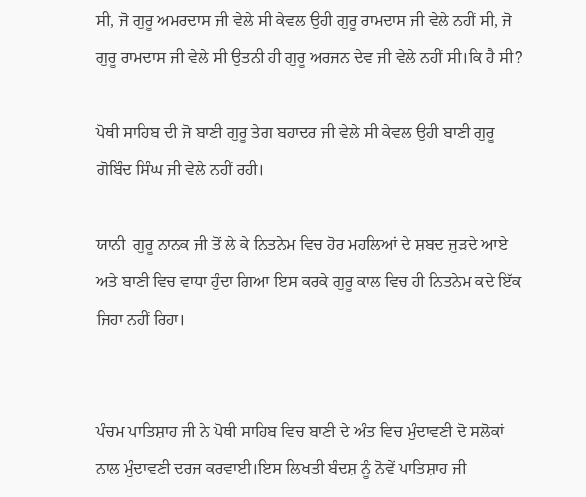ਸੀ, ਜੋ ਗੁਰੂ ਅਮਰਦਾਸ ਜੀ ਵੇਲੇ ਸੀ ਕੇਵਲ ਉਹੀ ਗੁਰੂ ਰਾਮਦਾਸ ਜੀ ਵੇਲੇ ਨਹੀਂ ਸੀ, ਜੋ ਗੁਰੂ ਰਾਮਦਾਸ ਜੀ ਵੇਲੇ ਸੀ ਉਤਨੀ ਹੀ ਗੁਰੂ ਅਰਜਨ ਦੇਵ ਜੀ ਵੇਲੇ ਨਹੀਂ ਸੀ।ਕਿ ਹੈ ਸੀ?

ਪੋਥੀ ਸਾਹਿਬ ਦੀ ਜੋ ਬਾਣੀ ਗੁਰੂ ਤੇਗ ਬਹਾਦਰ ਜੀ ਵੇਲੇ ਸੀ ਕੇਵਲ ਉਹੀ ਬਾਣੀ ਗੁਰੂ ਗੋਬਿੰਦ ਸਿੰਘ ਜੀ ਵੇਲੇ ਨਹੀਂ ਰਹੀ।

ਯਾਨੀ  ਗੁਰੂ ਨਾਨਕ ਜੀ ਤੋਂ ਲੇ ਕੇ ਨਿਤਨੇਮ ਵਿਚ ਹੋਰ ਮਹਲਿਆਂ ਦੇ ਸ਼ਬਦ ਜੁੜਦੇ ਆਏ ਅਤੇ ਬਾਣੀ ਵਿਚ ਵਾਧਾ ਹੁੰਦਾ ਗਿਆ ਇਸ ਕਰਕੇ ਗੁਰੂ ਕਾਲ ਵਿਚ ਹੀ ਨਿਤਨੇਮ ਕਦੇ ਇੱਕ ਜਿਹਾ ਨਹੀਂ ਰਿਹਾ।


ਪੰਚਮ ਪਾਤਿਸ਼ਾਹ ਜੀ ਨੇ ਪੋਥੀ ਸਾਹਿਬ ਵਿਚ ਬਾਣੀ ਦੇ ਅੰਤ ਵਿਚ ਮੁੰਦਾਵਣੀ ਦੋ ਸਲੋਕਾਂ ਨਾਲ ਮੁੰਦਾਵਣੀ ਦਰਜ ਕਰਵਾਈ।ਇਸ ਲਿਖਤੀ ਬੰਦਸ਼ ਨੂੰ ਨੋਵੇਂ ਪਾਤਿਸ਼ਾਹ ਜੀ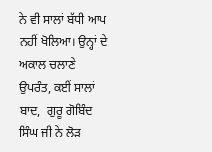ਨੇ ਵੀ ਸਾਲਾਂ ਬੱਧੀ ਆਪ ਨਹੀਂ ਖੋਲਿਆ। ਉਨ੍ਹਾਂ ਦੇ ਅਕਾਲ ਚਲਾਣੇ ਉਪਰੰਤ, ਕਈਂ ਸਾਲਾਂ ਬਾਦ,  ਗੁਰੂ ਗੋਬਿੰਦ ਸਿੰਘ ਜੀ ਨੇ ਲੋੜ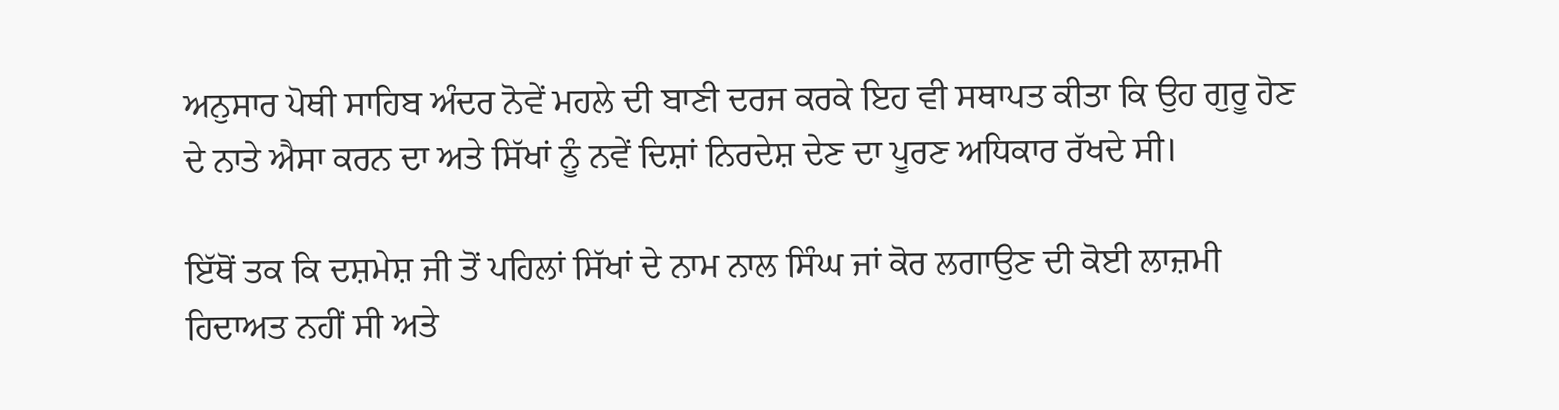ਅਨੁਸਾਰ ਪੋਥੀ ਸਾਹਿਬ ਅੰਦਰ ਨੋਵੇਂ ਮਹਲੇ ਦੀ ਬਾਣੀ ਦਰਜ ਕਰਕੇ ਇਹ ਵੀ ਸਥਾਪਤ ਕੀਤਾ ਕਿ ਉਹ ਗੁਰੂ ਹੋਣ ਦੇ ਨਾਤੇ ਐਸਾ ਕਰਨ ਦਾ ਅਤੇ ਸਿੱਖਾਂ ਨੂੰ ਨਵੇਂ ਦਿਸ਼ਾਂ ਨਿਰਦੇਸ਼ ਦੇਣ ਦਾ ਪੂਰਣ ਅਧਿਕਾਰ ਰੱਖਦੇ ਸੀ।

ਇੱਥੋਂ ਤਕ ਕਿ ਦਸ਼ਮੇਸ਼ ਜੀ ਤੋਂ ਪਹਿਲਾਂ ਸਿੱਖਾਂ ਦੇ ਨਾਮ ਨਾਲ ਸਿੰਘ ਜਾਂ ਕੋਰ ਲਗਾਉਣ ਦੀ ਕੋਈ ਲਾਜ਼ਮੀ ਹਿਦਾਅਤ ਨਹੀਂ ਸੀ ਅਤੇ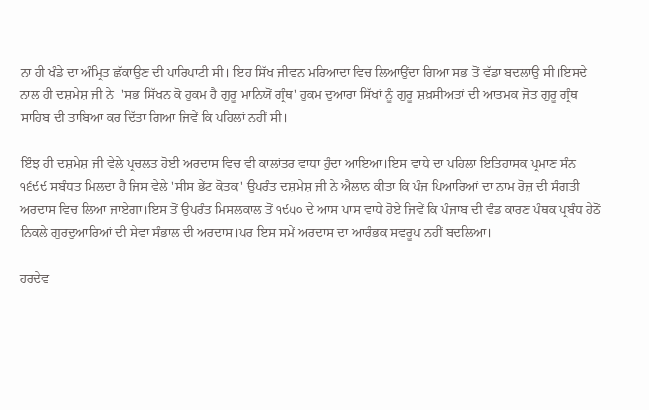ਨਾ ਹੀ ਖੰਡੇ ਦਾ ਅੰਮ੍ਰਿਤ ਛੱਕਾਉਣ ਦੀ ਪਾਰਿਪਾਟੀ ਸੀ। ਇਹ ਸਿੱਖ ਜੀਵਨ ਮਰਿਆਦਾ ਵਿਚ ਲਿਆਉਂਦਾ ਗਿਆ ਸਭ ਤੋਂ ਵੱਡਾ ਬਦਲਾਉ ਸੀ।ਇਸਦੇ ਨਾਲ ਹੀ ਦਸ਼ਮੇਸ਼ ਜੀ ਨੇ  'ਸਭ ਸਿੱਖਨ ਕੋ ਹੁਕਮ ਹੈ ਗੁਰੂ ਮਾਨਿਯੋਂ ਗ੍ਰੰਥ' ਹੁਕਮ ਦੁਆਰਾ ਸਿੱਖਾਂ ਨੂੰ ਗੁਰੂ ਸ਼ਖ਼ਸੀਅਤਾਂ ਦੀ ਆਤਮਕ ਜੋਤ ਗੁਰੂ ਗ੍ਰੰਥ ਸਾਹਿਬ ਦੀ ਤਾਬਿਆ ਕਰ ਦਿੱਤਾ ਗਿਆ ਜਿਵੇਂ ਕਿ ਪਹਿਲਾਂ ਨਹੀਂ ਸੀ।

ਇੰਝ ਹੀ ਦਸ਼ਮੇਸ਼ ਜੀ ਵੇਲੇ ਪ੍ਰਚਲਤ ਹੋਈ ਅਰਦਾਸ ਵਿਚ ਵੀ ਕਾਲਾਂਤਰ ਵਾਧਾ ਹੁੰਦਾ ਆਇਆ।ਇਸ ਵਾਧੇ ਦਾ ਪਹਿਲਾ ਇਤਿਹਾਸਕ ਪ੍ਰਮਾਣ ਸੰਨ ੧੬੯੯ ਸਬੰਧਤ ਮਿਲਦਾ ਹੈ ਜਿਸ ਵੇਲੇ 'ਸੀਸ ਭੇਂਟ ਕੋਤਕ' ਉਪਰੰਤ ਦਸ਼ਮੇਸ਼ ਜੀ ਨੇ ਐਲਾਨ ਕੀਤਾ ਕਿ ਪੰਜ ਪਿਆਰਿਆਂ ਦਾ ਨਾਮ ਰੋਜ਼ ਦੀ ਸੰਗਤੀ ਅਰਦਾਸ ਵਿਚ ਲਿਆ ਜਾਏਗਾ।ਇਸ ਤੋਂ ਉਪਰੰਤ ਮਿਸਲਕਾਲ ਤੋਂ ੧੯੫੦ ਦੇ ਆਸ ਪਾਸ ਵਾਧੇ ਹੋਏ ਜਿਵੇਂ ਕਿ ਪੰਜਾਬ ਦੀ ਵੰਡ ਕਾਰਣ ਪੰਥਕ ਪ੍ਰਬੰਧ ਹੇਠੋਂ ਨਿਕਲੇ ਗੁਰਦੁਆਰਿਆਂ ਦੀ ਸੇਵਾ ਸੰਭਾਲ ਦੀ ਅਰਦਾਸ।ਪਰ ਇਸ ਸਮੇਂ ਅਰਦਾਸ ਦਾ ਆਰੰਭਕ ਸਵਰੂਪ ਨਹੀਂ ਬਦਲਿਆ।

ਹਰਦੇਵ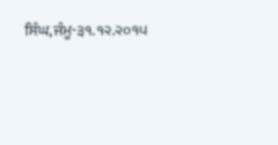ਸਿੰਘ,ਜੰਮੂ-੩੧.੧੨.੨੦੧੫